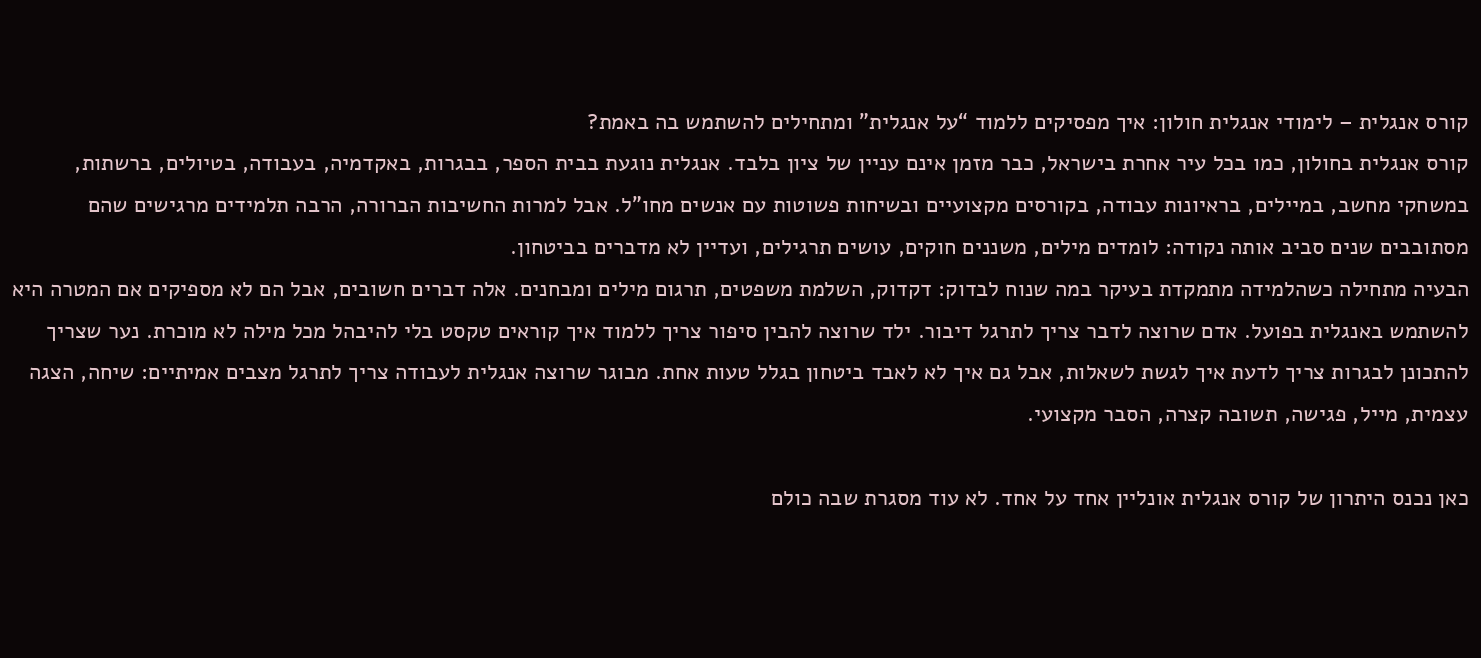קורס אנגלית – לימודי אנגלית חולון: איך מפסיקים ללמוד “על אנגלית” ומתחילים להשתמש בה באמת?
קורס אנגלית בחולון, כמו בכל עיר אחרת בישראל, כבר מזמן אינם עניין של ציון בלבד. אנגלית נוגעת בבית הספר, בבגרות, באקדמיה, בעבודה, בטיולים, ברשתות, במשחקי מחשב, במיילים, בראיונות עבודה, בקורסים מקצועיים ובשיחות פשוטות עם אנשים מחו”ל. אבל למרות החשיבות הברורה, הרבה תלמידים מרגישים שהם מסתובבים שנים סביב אותה נקודה: לומדים מילים, משננים חוקים, עושים תרגילים, ועדיין לא מדברים בביטחון.
הבעיה מתחילה כשהלמידה מתמקדת בעיקר במה שנוח לבדוק: דקדוק, השלמת משפטים, תרגום מילים ומבחנים. אלה דברים חשובים, אבל הם לא מספיקים אם המטרה היא להשתמש באנגלית בפועל. אדם שרוצה לדבר צריך לתרגל דיבור. ילד שרוצה להבין סיפור צריך ללמוד איך קוראים טקסט בלי להיבהל מכל מילה לא מוכרת. נער שצריך להתכונן לבגרות צריך לדעת איך לגשת לשאלות, אבל גם איך לא לאבד ביטחון בגלל טעות אחת. מבוגר שרוצה אנגלית לעבודה צריך לתרגל מצבים אמיתיים: שיחה, הצגה עצמית, מייל, פגישה, תשובה קצרה, הסבר מקצועי.

כאן נכנס היתרון של קורס אנגלית אונליין אחד על אחד. לא עוד מסגרת שבה כולם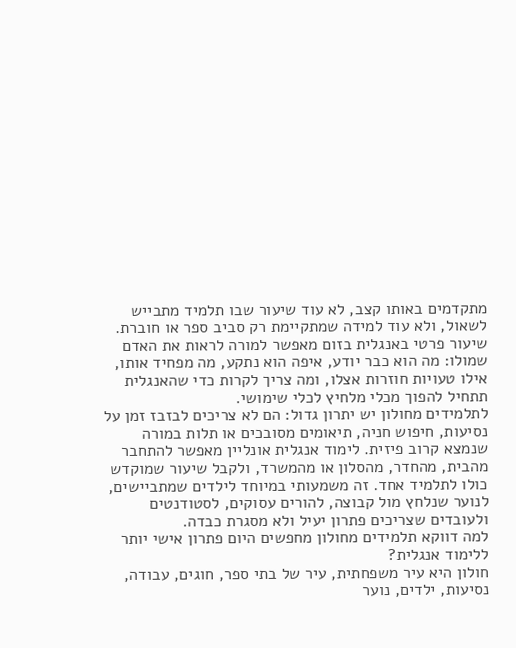מתקדמים באותו קצב, לא עוד שיעור שבו תלמיד מתבייש לשאול, ולא עוד למידה שמתקיימת רק סביב ספר או חוברת. שיעור פרטי באנגלית בזום מאפשר למורה לראות את האדם שמולו: מה הוא כבר יודע, איפה הוא נתקע, מה מפחיד אותו, אילו טעויות חוזרות אצלו, ומה צריך לקרות כדי שהאנגלית תתחיל להפוך מכלי מלחיץ לכלי שימושי.
לתלמידים מחולון יש יתרון גדול: הם לא צריכים לבזבז זמן על נסיעות, חיפוש חניה, תיאומים מסובכים או תלות במורה שנמצא קרוב פיזית. לימוד אנגלית אונליין מאפשר להתחבר מהבית, מהחדר, מהסלון או מהמשרד, ולקבל שיעור שמוקדש כולו לתלמיד אחד. זה משמעותי במיוחד לילדים שמתביישים, לנוער שנלחץ מול קבוצה, להורים עסוקים, לסטודנטים ולעובדים שצריכים פתרון יעיל ולא מסגרת כבדה.
למה דווקא תלמידים מחולון מחפשים היום פתרון אישי יותר ללימוד אנגלית?
חולון היא עיר משפחתית, עיר של בתי ספר, חוגים, עבודה, נסיעות, ילדים, נוער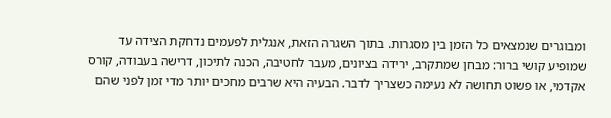ומבוגרים שנמצאים כל הזמן בין מסגרות. בתוך השגרה הזאת, אנגלית לפעמים נדחקת הצידה עד שמופיע קושי ברור: מבחן שמתקרב, ירידה בציונים, מעבר לחטיבה, הכנה לתיכון, דרישה בעבודה, קורס אקדמי, או פשוט תחושה לא נעימה כשצריך לדבר. הבעיה היא שרבים מחכים יותר מדי זמן לפני שהם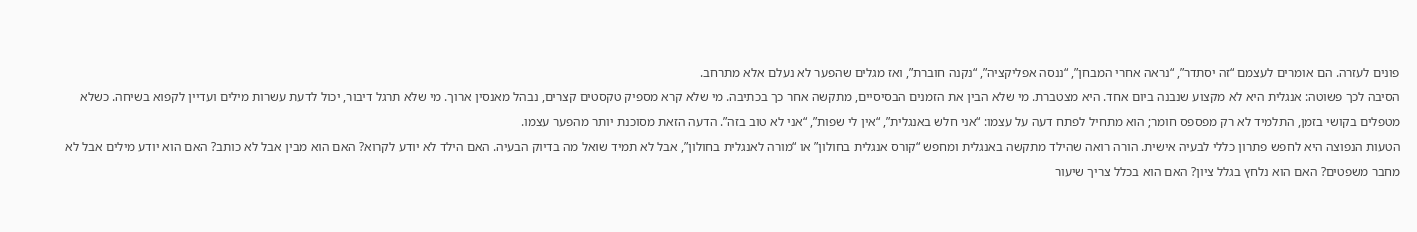פונים לעזרה. הם אומרים לעצמם “זה יסתדר”, “נראה אחרי המבחן”, “ננסה אפליקציה”, “נקנה חוברת”, ואז מגלים שהפער לא נעלם אלא מתרחב.
הסיבה לכך פשוטה: אנגלית היא לא מקצוע שנבנה ביום אחד. היא מצטברת. מי שלא הבין את הזמנים הבסיסיים, מתקשה אחר כך בכתיבה. מי שלא קרא מספיק טקסטים קצרים, נבהל מאנסין ארוך. מי שלא תרגל דיבור, יכול לדעת עשרות מילים ועדיין לקפוא בשיחה. כשלא מטפלים בקושי בזמן, התלמיד לא רק מפספס חומר; הוא מתחיל לפתח דעה על עצמו: “אני חלש באנגלית”, “אין לי שפות”, “אני לא טוב בזה”. הדעה הזאת מסוכנת יותר מהפער עצמו.
הטעות הנפוצה היא לחפש פתרון כללי לבעיה אישית. הורה רואה שהילד מתקשה באנגלית ומחפש “קורס אנגלית בחולון” או “מורה לאנגלית בחולון”, אבל לא תמיד שואל מה בדיוק הבעיה. האם הילד לא יודע לקרוא? האם הוא מבין אבל לא כותב? האם הוא יודע מילים אבל לא מחבר משפטים? האם הוא נלחץ בגלל ציון? האם הוא בכלל צריך שיעור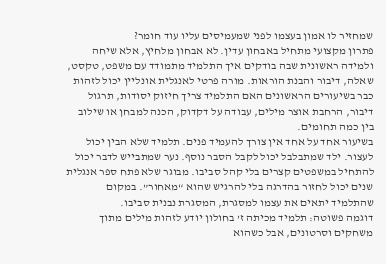שמחזיר לו אמון בעצמו לפני שמעמיסים עליו עוד חומר?
פתרון מקצועי מתחיל באבחון עדין. לא אבחון מלחיץ, אלא שיחה ולמידה ראשונית שבה בודקים איך התלמיד מתמודד עם משפט, טקסט, שאלה, דיבור והבנת הוראות. מורה פרטי לאנגלית אונליין יכול לזהות כבר בשיעורים הראשונים האם התלמיד צריך חיזוק יסודות, תרגול דיבור, הרחבת אוצר מילים, עבודה על דקדוק, הכנה למבחן או שילוב בין כמה תחומים.
בשיעור אחד על אחד אין צורך להעמיד פנים. תלמיד שלא הבין יכול לעצור. ילד שמתבלבל יכול לקבל הסבר נוסף. נער שמתבייש לדבר יכול להתחיל במשפטים קצרים בלי קהל סביבו. מבוגר שלא פתח ספר אנגלית שנים יכול לחזור בהדרגה בלי להרגיש שהוא “מאחור”. במקום שהתלמיד יתאים את עצמו למסגרת, המסגרת נבנית סביבו.
דוגמה פשוטה: תלמיד מכיתה ז’ בחולון יודע לזהות מילים מתוך משחקים וסרטונים, אבל כשהוא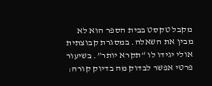מקבל טקסט בבית הספר הוא לא מבין את השאלה. במסגרת קבוצתית אולי יגידו לו “תקרא יותר”. בשיעור פרטי אפשר לבדוק מה בדיוק קורה: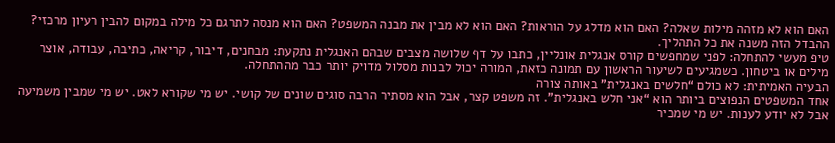האם הוא לא מזהה מילות שאלה? האם הוא מדלג על הוראות? האם הוא לא מבין את מבנה המשפט? האם הוא מנסה לתרגם כל מילה במקום להבין רעיון מרכזי? ההבדל הזה משנה את כל התהליך.
טיפ מעשי להתחלה: לפני שמחפשים קורס אנגלית אונליין, כתבו על דף שלושה מצבים שבהם האנגלית נתקעת: מבחנים, דיבור, קריאה, כתיבה, עבודה, אוצר מילים או ביטחון. כשמגיעים לשיעור הראשון עם תמונה כזאת, המורה יכול לבנות מסלול מדויק יותר כבר מההתחלה.
הבעיה האמיתית: לא כולם “חלשים באנגלית” באותה צורה
אחד המשפטים הנפוצים ביותר הוא “אני חלש באנגלית”. זה משפט קצר, אבל הוא מסתיר הרבה סוגים שונים של קושי. יש מי שקורא לאט. יש מי שמבין משמיעה אבל לא יודע לענות. יש מי שמכיר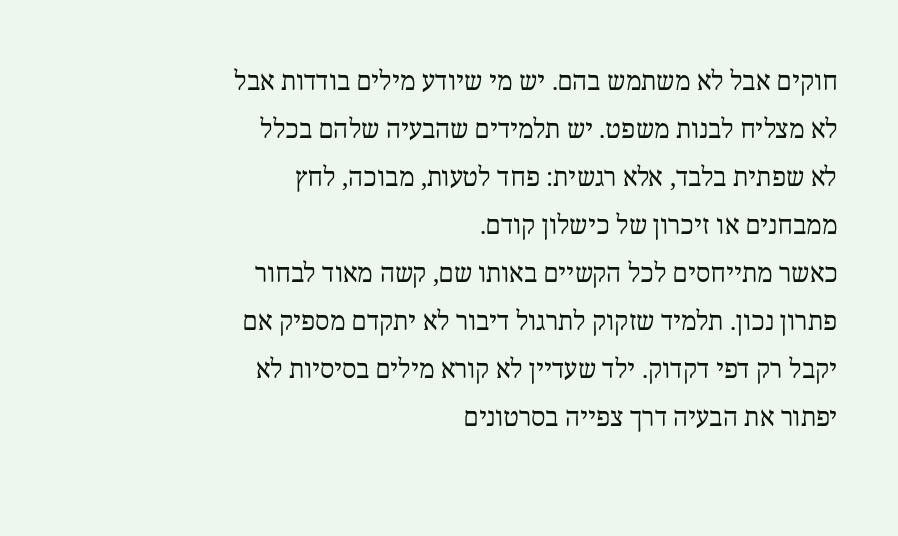חוקים אבל לא משתמש בהם. יש מי שיודע מילים בודדות אבל לא מצליח לבנות משפט. יש תלמידים שהבעיה שלהם בכלל לא שפתית בלבד, אלא רגשית: פחד לטעות, מבוכה, לחץ ממבחנים או זיכרון של כישלון קודם.
כאשר מתייחסים לכל הקשיים באותו שם, קשה מאוד לבחור פתרון נכון. תלמיד שזקוק לתרגול דיבור לא יתקדם מספיק אם יקבל רק דפי דקדוק. ילד שעדיין לא קורא מילים בסיסיות לא יפתור את הבעיה דרך צפייה בסרטונים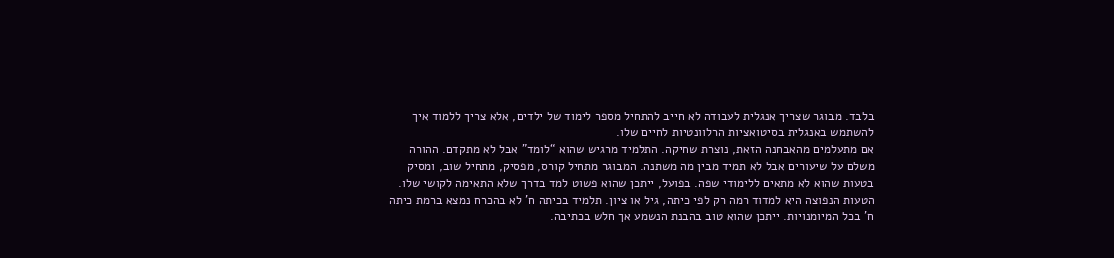בלבד. מבוגר שצריך אנגלית לעבודה לא חייב להתחיל מספר לימוד של ילדים, אלא צריך ללמוד איך להשתמש באנגלית בסיטואציות הרלוונטיות לחיים שלו.
אם מתעלמים מהאבחנה הזאת, נוצרת שחיקה. התלמיד מרגיש שהוא “לומד” אבל לא מתקדם. ההורה משלם על שיעורים אבל לא תמיד מבין מה משתנה. המבוגר מתחיל קורס, מפסיק, מתחיל שוב, ומסיק בטעות שהוא לא מתאים ללימודי שפה. בפועל, ייתכן שהוא פשוט למד בדרך שלא התאימה לקושי שלו.
הטעות הנפוצה היא למדוד רמה רק לפי כיתה, גיל או ציון. תלמיד בכיתה ח’ לא בהכרח נמצא ברמת כיתה ח’ בכל המיומנויות. ייתכן שהוא טוב בהבנת הנשמע אך חלש בכתיבה.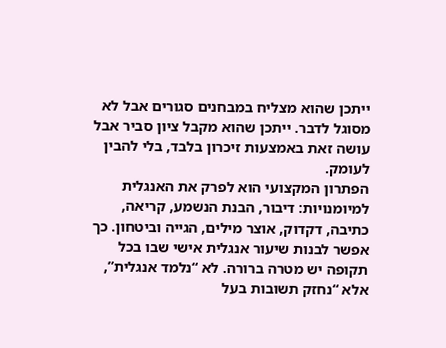ייתכן שהוא מצליח במבחנים סגורים אבל לא מסוגל לדבר. ייתכן שהוא מקבל ציון סביר אבל עושה זאת באמצעות זיכרון בלבד, בלי להבין לעומק.
הפתרון המקצועי הוא לפרק את האנגלית למיומנויות: דיבור, הבנת הנשמע, קריאה, כתיבה, דקדוק, אוצר מילים, הגייה וביטחון. כך אפשר לבנות שיעור אנגלית אישי שבו בכל תקופה יש מטרה ברורה. לא “נלמד אנגלית”, אלא “נחזק תשובות בעל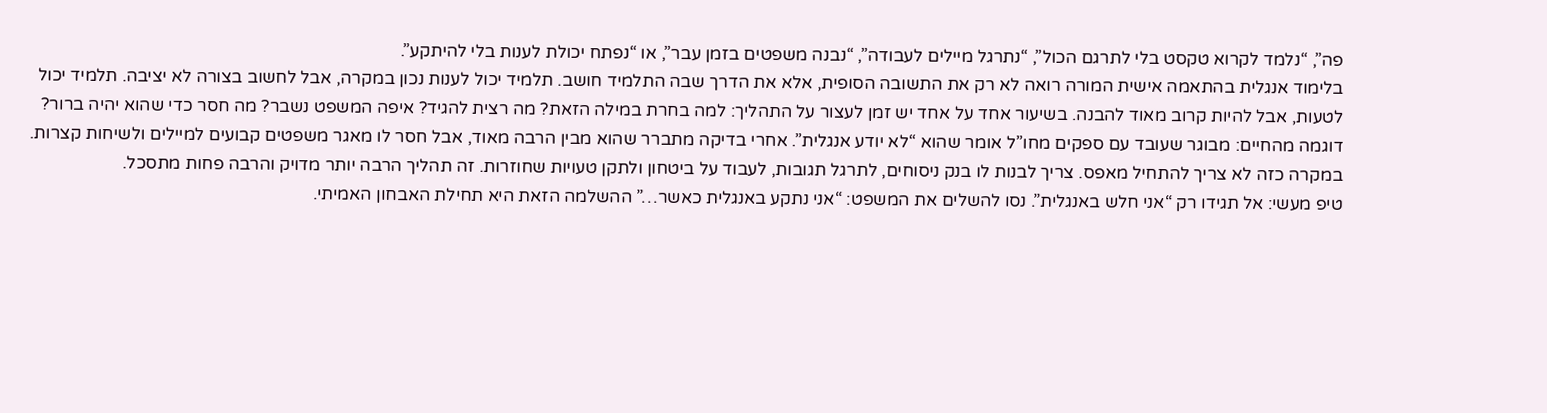פה”, “נלמד לקרוא טקסט בלי לתרגם הכול”, “נתרגל מיילים לעבודה”, “נבנה משפטים בזמן עבר”, או “נפתח יכולת לענות בלי להיתקע”.
בלימוד אנגלית בהתאמה אישית המורה רואה לא רק את התשובה הסופית, אלא את הדרך שבה התלמיד חושב. תלמיד יכול לענות נכון במקרה, אבל לחשוב בצורה לא יציבה. תלמיד יכול לטעות, אבל להיות קרוב מאוד להבנה. בשיעור אחד על אחד יש זמן לעצור על התהליך: למה בחרת במילה הזאת? מה רצית להגיד? איפה המשפט נשבר? מה חסר כדי שהוא יהיה ברור?
דוגמה מהחיים: מבוגר שעובד עם ספקים מחו”ל אומר שהוא “לא יודע אנגלית”. אחרי בדיקה מתברר שהוא מבין הרבה מאוד, אבל חסר לו מאגר משפטים קבועים למיילים ולשיחות קצרות. במקרה כזה לא צריך להתחיל מאפס. צריך לבנות לו בנק ניסוחים, לתרגל תגובות, לעבוד על ביטחון ולתקן טעויות שחוזרות. זה תהליך הרבה יותר מדויק והרבה פחות מתסכל.
טיפ מעשי: אל תגידו רק “אני חלש באנגלית”. נסו להשלים את המשפט: “אני נתקע באנגלית כאשר…” ההשלמה הזאת היא תחילת האבחון האמיתי.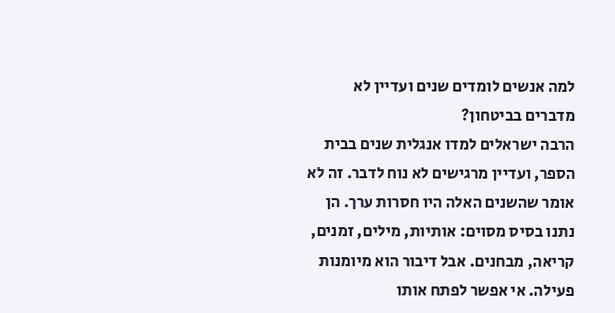למה אנשים לומדים שנים ועדיין לא מדברים בביטחון?
הרבה ישראלים למדו אנגלית שנים בבית הספר, ועדיין מרגישים לא נוח לדבר. זה לא אומר שהשנים האלה היו חסרות ערך. הן נתנו בסיס מסוים: אותיות, מילים, זמנים, קריאה, מבחנים. אבל דיבור הוא מיומנות פעילה. אי אפשר לפתח אותו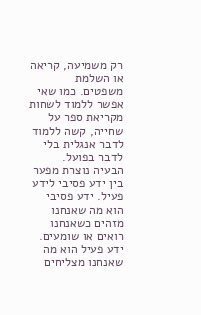רק משמיעה, קריאה או השלמת משפטים. כמו שאי אפשר ללמוד לשחות מקריאת ספר על שחייה, קשה ללמוד לדבר אנגלית בלי לדבר בפועל.
הבעיה נוצרת מפער בין ידע פסיבי לידע פעיל. ידע פסיבי הוא מה שאנחנו מזהים כשאנחנו רואים או שומעים. ידע פעיל הוא מה שאנחנו מצליחים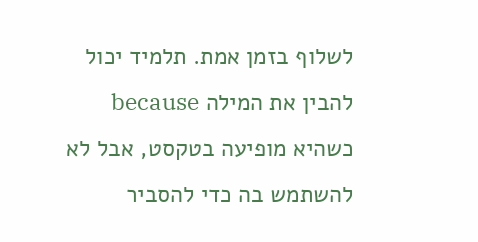לשלוף בזמן אמת. תלמיד יכול להבין את המילה because כשהיא מופיעה בטקסט, אבל לא להשתמש בה כדי להסביר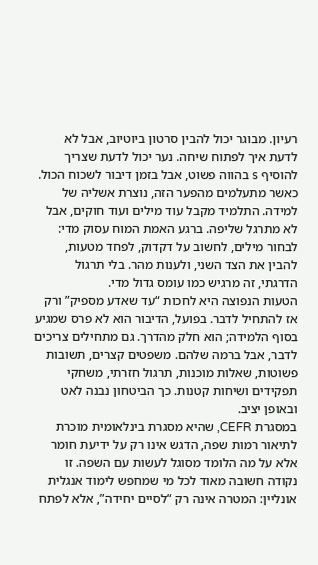רעיון. מבוגר יכול להבין סרטון ביוטיוב, אבל לא לדעת איך לפתוח שיחה. נער יכול לדעת שצריך להוסיף s בהווה פשוט, אבל בזמן דיבור לשכוח הכול.
כאשר מתעלמים מהפער הזה, נוצרת אשליה של למידה. התלמיד מקבל עוד מילים ועוד חוקים, אבל לא מתרגל שליפה. ברגע האמת המוח עסוק מדי: לבחור מילים, לחשוב על דקדוק, לפחד מטעות, להבין את הצד השני, ולענות מהר. בלי תרגול הדרגתי, זה מרגיש כמו עומס גדול מדי.
הטעות הנפוצה היא לחכות “עד שאדע מספיק” ורק אז להתחיל לדבר. בפועל, הדיבור הוא לא פרס שמגיע בסוף הלמידה; הוא חלק מהדרך. גם מתחילים צריכים לדבר, אבל ברמה שלהם. משפטים קצרים, תשובות פשוטות, שאלות מוכנות, תרגול חזרתי, משחקי תפקידים ושיחות קטנות. כך הביטחון נבנה לאט ובאופן יציב.
במסגרת CEFR, שהיא מסגרת בינלאומית מוכרת לתיאור רמות שפה, הדגש אינו רק על ידיעת חומר אלא על מה הלומד מסוגל לעשות עם השפה. זו נקודה חשובה מאוד לכל מי שמחפש לימוד אנגלית אונליין: המטרה אינה רק “לסיים יחידה”, אלא לפתח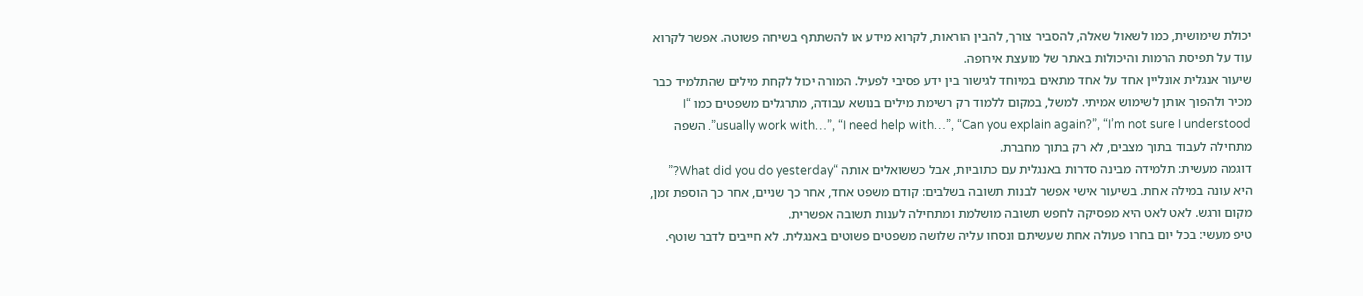יכולת שימושית, כמו לשאול שאלה, להסביר צורך, להבין הוראות, לקרוא מידע או להשתתף בשיחה פשוטה. אפשר לקרוא עוד על תפיסת הרמות והיכולות באתר של מועצת אירופה.
שיעור אנגלית אונליין אחד על אחד מתאים במיוחד לגישור בין ידע פסיבי לפעיל. המורה יכול לקחת מילים שהתלמיד כבר מכיר ולהפוך אותן לשימוש אמיתי. למשל, במקום ללמוד רק רשימת מילים בנושא עבודה, מתרגלים משפטים כמו “I usually work with…”, “I need help with…”, “Can you explain again?”, “I’m not sure I understood”. השפה מתחילה לעבוד בתוך מצבים, לא רק בתוך מחברת.
דוגמה מעשית: תלמידה מבינה סדרות באנגלית עם כתוביות, אבל כששואלים אותה “What did you do yesterday?” היא עונה במילה אחת. בשיעור אישי אפשר לבנות תשובה בשלבים: קודם משפט אחד, אחר כך שניים, אחר כך הוספת זמן, מקום ורגש. לאט לאט היא מפסיקה לחפש תשובה מושלמת ומתחילה לענות תשובה אפשרית.
טיפ מעשי: בכל יום בחרו פעולה אחת שעשיתם ונסחו עליה שלושה משפטים פשוטים באנגלית. לא חייבים לדבר שוטף.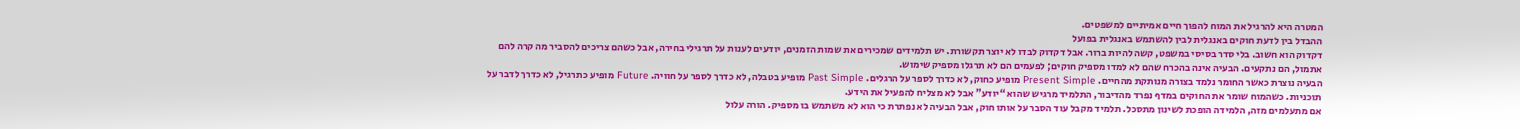המטרה היא להרגיל את המוח להפוך חיים אמיתיים למשפטים.
ההבדל בין לדעת חוקים באנגלית לבין להשתמש באנגלית בפועל
דקדוק הוא חשוב. בלי סדר בסיסי במשפט, קשה להיות ברור. אבל דקדוק לבדו לא יוצר תקשורת. יש תלמידים שמכירים את שמות הזמנים, יודעים לענות על תרגילי בחירה, אבל כשהם צריכים להסביר מה קרה להם אתמול, הם נתקעים. הבעיה אינה בהכרח שהם לא למדו מספיק חוקים; לפעמים הם לא תרגלו מספיק שימוש.
הבעיה נוצרת כאשר החומר נלמד בצורה מנותקת מהחיים. Present Simple מופיע כחוק, לא כדרך לספר על הרגלים. Past Simple מופיע בטבלה, לא כדרך לספר על חוויה. Future מופיע כתרגיל, לא כדרך לדבר על תוכניות. כשהמוח שומר את החוקים במדף נפרד מהדיבור, התלמיד מרגיש שהוא “יודע” אבל לא מצליח להפעיל את הידע.
אם מתעלמים מזה, הלמידה הופכת לשינון מתסכל. תלמיד מקבל עוד הסבר על אותו חוק, אבל הבעיה לא נפתרת כי הוא לא משתמש בו מספיק. הורה עלול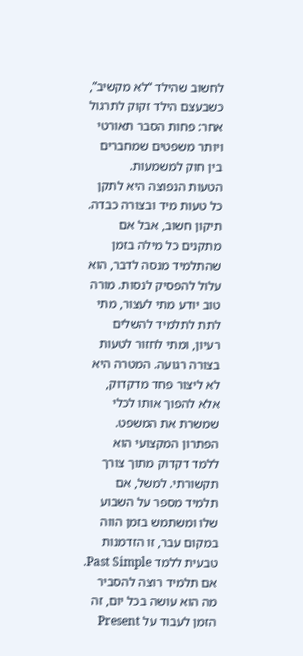לחשוב שהילד “לא מקשיב”, כשבעצם הילד זקוק לתרגול אחר: פחות הסבר תאורטי ויותר משפטים שמחברים בין חוק למשמעות.
הטעות הנפוצה היא לתקן כל טעות מיד ובצורה כבדה. תיקון חשוב, אבל אם מתקנים כל מילה בזמן שהתלמיד מנסה לדבר, הוא עלול להפסיק לנסות. מורה טוב יודע מתי לעצור, מתי לתת לתלמיד להשלים רעיון, ומתי לחזור לטעות בצורה רגועה. המטרה היא לא ליצור פחד מדקדוק, אלא להפוך אותו לכלי שמשרת את המשפט.
הפתרון המקצועי הוא ללמד דקדוק מתוך צורך תקשורתי. למשל, אם תלמיד מספר על השבוע שלו ומשתמש בזמן הווה במקום עבר, זו הזדמנות טבעית ללמד Past Simple. אם תלמיד רוצה להסביר מה הוא עושה בכל יום, זה הזמן לעבוד על Present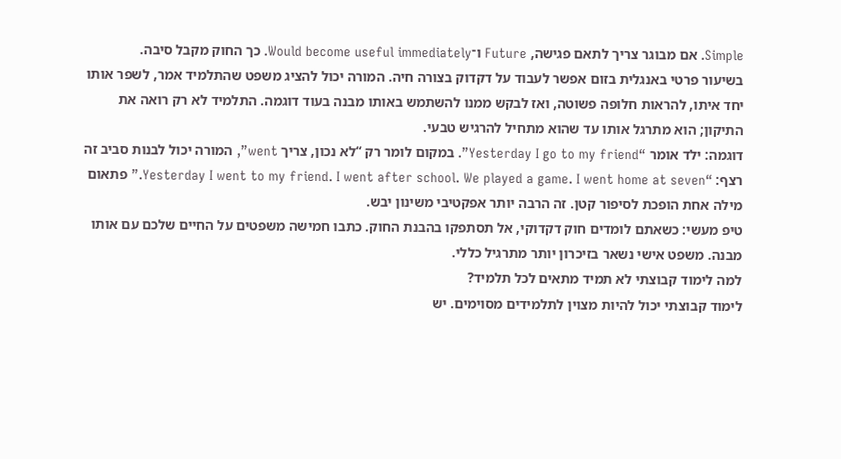Simple. אם מבוגר צריך לתאם פגישה, Future ו־Would become useful immediately. כך החוק מקבל סיבה.
בשיעור פרטי באנגלית בזום אפשר לעבוד על דקדוק בצורה חיה. המורה יכול להציג משפט שהתלמיד אמר, לשפר אותו יחד איתו, להראות חלופה פשוטה, ואז לבקש ממנו להשתמש באותו מבנה בעוד דוגמה. התלמיד לא רק רואה את התיקון; הוא מתרגל אותו עד שהוא מתחיל להרגיש טבעי.
דוגמה: ילד אומר “Yesterday I go to my friend”. במקום לומר רק “לא נכון, צריך went”, המורה יכול לבנות סביב זה רצף: “Yesterday I went to my friend. I went after school. We played a game. I went home at seven.” פתאום מילה אחת הופכת לסיפור קטן. זה הרבה יותר אפקטיבי משינון יבש.
טיפ מעשי: כשאתם לומדים חוק דקדוקי, אל תסתפקו בהבנת החוק. כתבו חמישה משפטים על החיים שלכם עם אותו מבנה. משפט אישי נשאר בזיכרון יותר מתרגיל כללי.
למה לימוד קבוצתי לא תמיד מתאים לכל תלמיד?
לימוד קבוצתי יכול להיות מצוין לתלמידים מסוימים. יש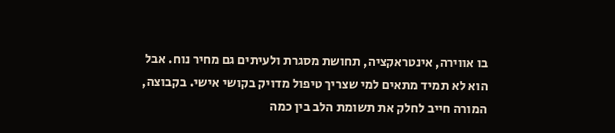בו אווירה, אינטראקציה, תחושת מסגרת ולעיתים גם מחיר נוח. אבל הוא לא תמיד מתאים למי שצריך טיפול מדויק בקושי אישי. בקבוצה, המורה חייב לחלק את תשומת הלב בין כמה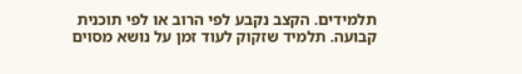תלמידים. הקצב נקבע לפי הרוב או לפי תוכנית קבועה. תלמיד שזקוק לעוד זמן על נושא מסוים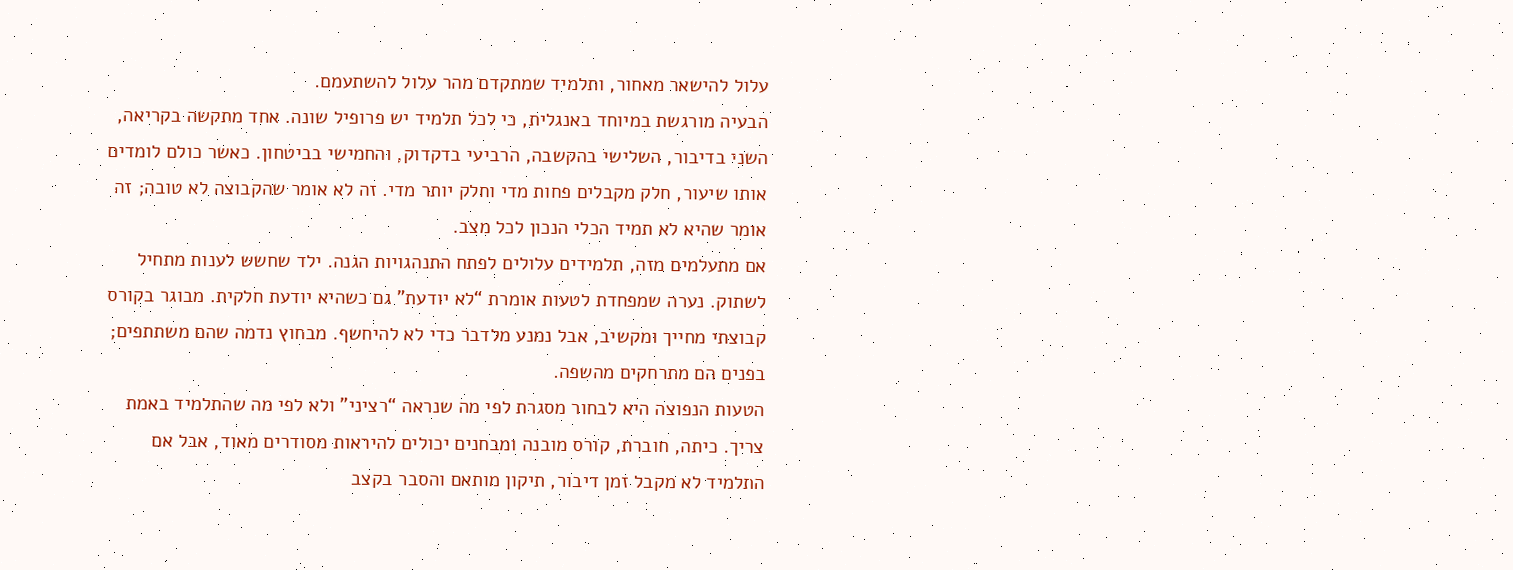עלול להישאר מאחור, ותלמיד שמתקדם מהר עלול להשתעמם.
הבעיה מורגשת במיוחד באנגלית, כי לכל תלמיד יש פרופיל שונה. אחד מתקשה בקריאה, השני בדיבור, השלישי בהקשבה, הרביעי בדקדוק, והחמישי בביטחון. כאשר כולם לומדים אותו שיעור, חלק מקבלים פחות מדי וחלק יותר מדי. זה לא אומר שהקבוצה לא טובה; זה אומר שהיא לא תמיד הכלי הנכון לכל מצב.
אם מתעלמים מזה, תלמידים עלולים לפתח התנהגויות הגנה. ילד שחשש לענות מתחיל לשתוק. נערה שמפחדת לטעות אומרת “לא יודעת” גם כשהיא יודעת חלקית. מבוגר בקורס קבוצתי מחייך ומקשיב, אבל נמנע מלדבר כדי לא להיחשף. מבחוץ נדמה שהם משתתפים; בפנים הם מתרחקים מהשפה.
הטעות הנפוצה היא לבחור מסגרת לפי מה שנראה “רציני” ולא לפי מה שהתלמיד באמת צריך. כיתה, חוברת, קורס מובנה ומבחנים יכולים להיראות מסודרים מאוד, אבל אם התלמיד לא מקבל זמן דיבור, תיקון מותאם והסבר בקצב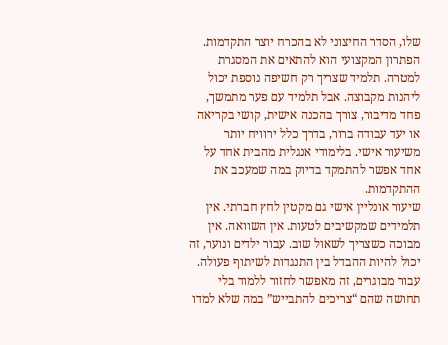שלו, הסדר החיצוני לא בהכרח יוצר התקדמות.
הפתרון המקצועי הוא להתאים את המסגרת למטרה. תלמיד שצריך רק חשיפה נוספת יכול ליהנות מקבוצה. אבל תלמיד עם פער מתמשך, פחד מדיבור, צורך בהכנה אישית, קושי בקריאה או יעד עבודה ברור, בדרך כלל ירוויח יותר משיעור אישי. בלימודי אנגלית מהבית אחד על אחד אפשר להתמקד בדיוק במה שמעכב את ההתקדמות.
שיעור אונליין אישי גם מקטין לחץ חברתי. אין תלמידים שמקשיבים לטעות. אין השוואה. אין מבוכה כשצריך לשאול שוב. עבור ילדים ונוער, זה יכול להיות ההבדל בין התנגדות לשיתוף פעולה. עבור מבוגרים, זה מאפשר לחזור ללמוד בלי תחושה שהם “צריכים להתבייש” במה שלא למדו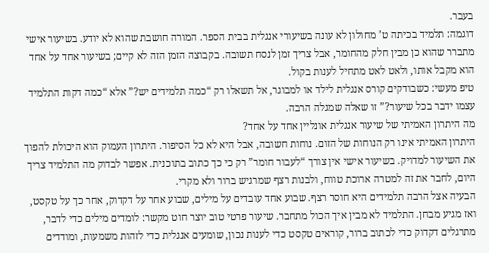בעבר.
דוגמה: תלמיד בכיתה ט’ מחולון לא עונה בשיעורי אנגלית בבית הספר. המורה חושבת שהוא לא יודע. בשיעור אישי מתברר שהוא כן מבין חלק מהחומר, אבל צריך זמן לנסח תשובה. בקבוצה הזמן הזה לא קיים; בשיעור אחד על אחד הוא מקבל אותו, ולאט לאט מתחיל לענות בקול.
טיפ מעשי: כשבודקים קורס אנגלית לילד או למבוגר, אל תשאלו רק “כמה תלמידים יש?” אלא “כמה דקות התלמיד עצמו ידבר בכל שיעור?” זו שאלה שמגלה הרבה.
מה היתרון האמיתי של שיעור אנגלית אונליין אחד על אחד?
היתרון האמיתי אינו רק הנוחות של הזום. נוחות חשובה, אבל היא לא כל הסיפור. היתרון העמוק הוא היכולת להפוך את השיעור למדויק. בשיעור אישי אין צורך “לעבור חומר” רק כי כך כתוב בתוכנית. אפשר לבדוק מה התלמיד צריך היום, לחבר את זה למטרה ארוכת טווח, ולבנות רצף שמרגיש ברור ולא מקרי.
הבעיה אצל הרבה תלמידים היא חוסר רצף. שבוע אחד עובדים על מילים, שבוע אחר על דקדוק, אחר כך על טקסט, ואז מגיע מבחן. התלמיד לא מבין איך הכול מתחבר. שיעור פרטי טוב יוצר חוט מקשר: לומדים מילים כדי לדבר, מתרגלים דקדוק כדי לכתוב ברור, קוראים טקסט כדי לענות נכון, שומעים אנגלית כדי לזהות משמעות, ומודדים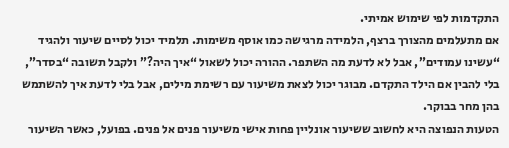התקדמות לפי שימוש אמיתי.
אם מתעלמים מהצורך ברצף, הלמידה מרגישה כמו אוסף משימות. תלמיד יכול לסיים שיעור ולהגיד “עשינו עמודים”, אבל לא לדעת מה השתפר. ההורה יכול לשאול “איך היה?” ולקבל תשובה “בסדר”, בלי להבין אם הילד התקדם. מבוגר יכול לצאת משיעור עם רשימת מילים, אבל בלי לדעת איך להשתמש בהן מחר בבוקר.
הטעות הנפוצה היא לחשוב ששיעור אונליין פחות אישי משיעור פנים אל פנים. בפועל, כאשר השיעור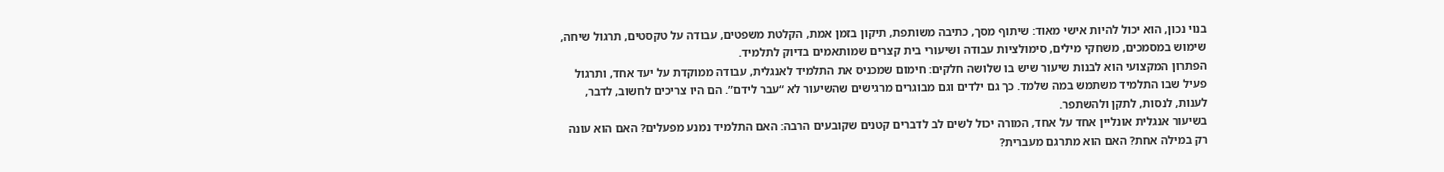בנוי נכון, הוא יכול להיות אישי מאוד: שיתוף מסך, כתיבה משותפת, תיקון בזמן אמת, הקלטת משפטים, עבודה על טקסטים, תרגול שיחה, שימוש במסמכים, משחקי מילים, סימולציות עבודה ושיעורי בית קצרים שמותאמים בדיוק לתלמיד.
הפתרון המקצועי הוא לבנות שיעור שיש בו שלושה חלקים: חימום שמכניס את התלמיד לאנגלית, עבודה ממוקדת על יעד אחד, ותרגול פעיל שבו התלמיד משתמש במה שלמד. כך גם ילדים וגם מבוגרים מרגישים שהשיעור לא “עבר לידם”. הם היו צריכים לחשוב, לדבר, לענות, לנסות, לתקן ולהשתפר.
בשיעור אנגלית אונליין אחד על אחד, המורה יכול לשים לב לדברים קטנים שקובעים הרבה: האם התלמיד נמנע מפעלים? האם הוא עונה רק במילה אחת? האם הוא מתרגם מעברית?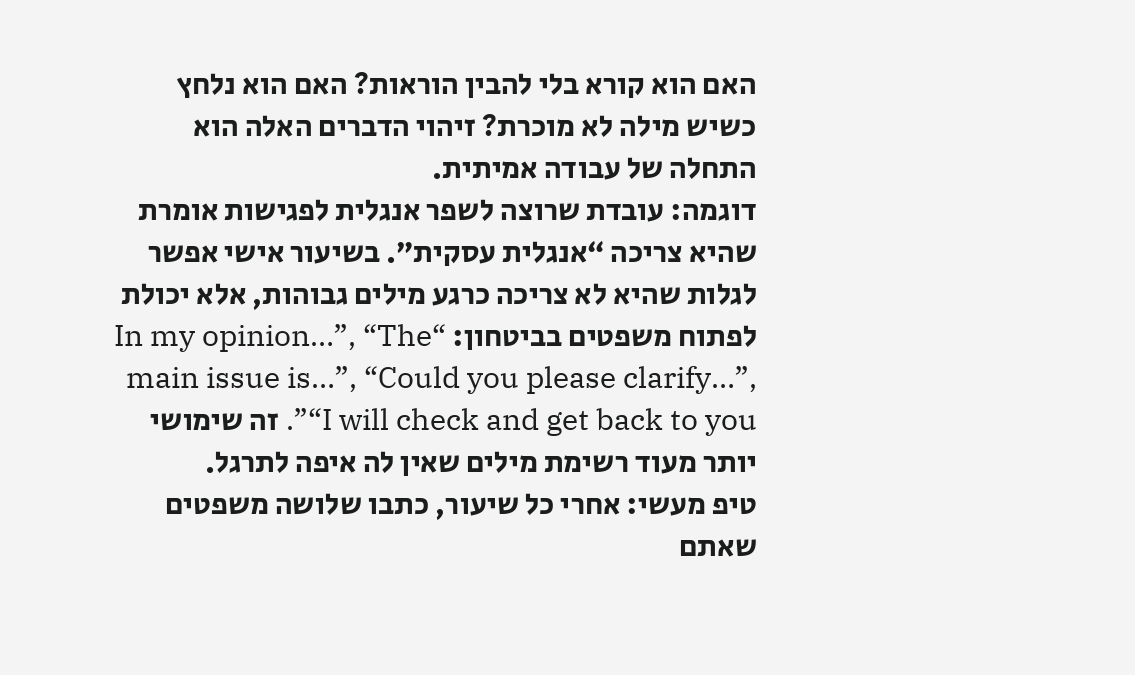האם הוא קורא בלי להבין הוראות? האם הוא נלחץ כשיש מילה לא מוכרת? זיהוי הדברים האלה הוא התחלה של עבודה אמיתית.
דוגמה: עובדת שרוצה לשפר אנגלית לפגישות אומרת שהיא צריכה “אנגלית עסקית”. בשיעור אישי אפשר לגלות שהיא לא צריכה כרגע מילים גבוהות, אלא יכולת לפתוח משפטים בביטחון: “In my opinion…”, “The main issue is…”, “Could you please clarify…”, “I will check and get back to you”. זה שימושי יותר מעוד רשימת מילים שאין לה איפה לתרגל.
טיפ מעשי: אחרי כל שיעור, כתבו שלושה משפטים שאתם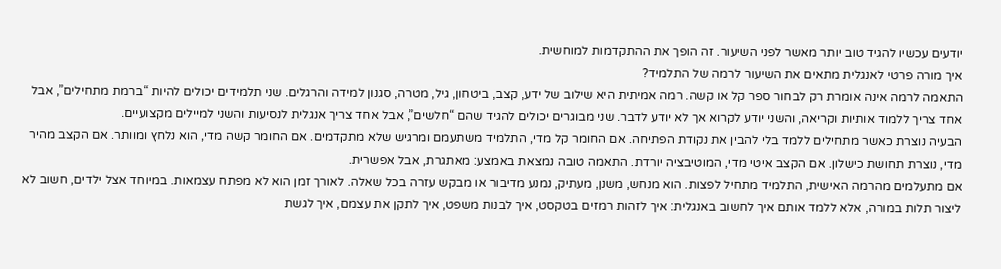יודעים עכשיו להגיד טוב יותר מאשר לפני השיעור. זה הופך את ההתקדמות למוחשית.
איך מורה פרטי לאנגלית מתאים את השיעור לרמה של התלמיד?
התאמה לרמה אינה אומרת רק לבחור ספר קל או קשה. רמה אמיתית היא שילוב של ידע, קצב, ביטחון, גיל, מטרה, סגנון למידה והרגלים. שני תלמידים יכולים להיות “ברמת מתחילים”, אבל אחד צריך ללמוד אותיות וקריאה, והשני יודע לקרוא אך לא יודע לדבר. שני מבוגרים יכולים להגיד שהם “חלשים”, אבל אחד צריך אנגלית לנסיעות והשני למיילים מקצועיים.
הבעיה נוצרת כאשר מתחילים ללמד בלי להבין את נקודת הפתיחה. אם החומר קל מדי, התלמיד משתעמם ומרגיש שלא מתקדמים. אם החומר קשה מדי, הוא נלחץ ומוותר. אם הקצב מהיר מדי, נוצרת תחושת כישלון. אם הקצב איטי מדי, המוטיבציה יורדת. התאמה טובה נמצאת באמצע: מאתגרת, אבל אפשרית.
אם מתעלמים מהרמה האישית, התלמיד מתחיל לפצות. הוא מנחש, משנן, מעתיק, נמנע מדיבור או מבקש עזרה בכל שאלה. לאורך זמן הוא לא מפתח עצמאות. במיוחד אצל ילדים, חשוב לא ליצור תלות במורה, אלא ללמד אותם איך לחשוב באנגלית: איך לזהות רמזים בטקסט, איך לבנות משפט, איך לתקן את עצמם, איך לגשת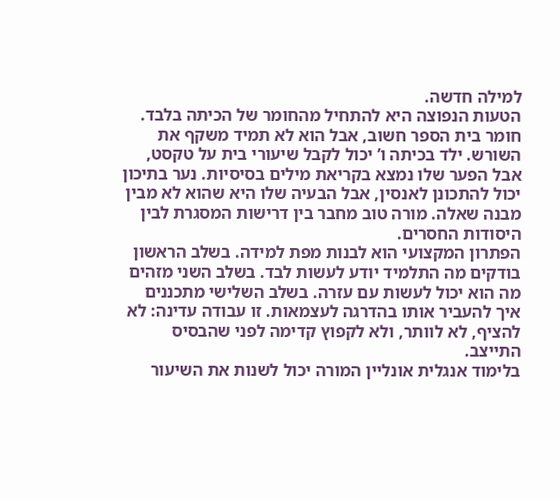למילה חדשה.
הטעות הנפוצה היא להתחיל מהחומר של הכיתה בלבד. חומר בית הספר חשוב, אבל הוא לא תמיד משקף את השורש. ילד בכיתה ו’ יכול לקבל שיעורי בית על טקסט, אבל הפער שלו נמצא בקריאת מילים בסיסיות. נער בתיכון יכול להתכונן לאנסין, אבל הבעיה שלו היא שהוא לא מבין מבנה שאלה. מורה טוב מחבר בין דרישות המסגרת לבין היסודות החסרים.
הפתרון המקצועי הוא לבנות מפת למידה. בשלב הראשון בודקים מה התלמיד יודע לעשות לבד. בשלב השני מזהים מה הוא יכול לעשות עם עזרה. בשלב השלישי מתכננים איך להעביר אותו בהדרגה לעצמאות. זו עבודה עדינה: לא להציף, לא לוותר, ולא לקפוץ קדימה לפני שהבסיס התייצב.
בלימוד אנגלית אונליין המורה יכול לשנות את השיעור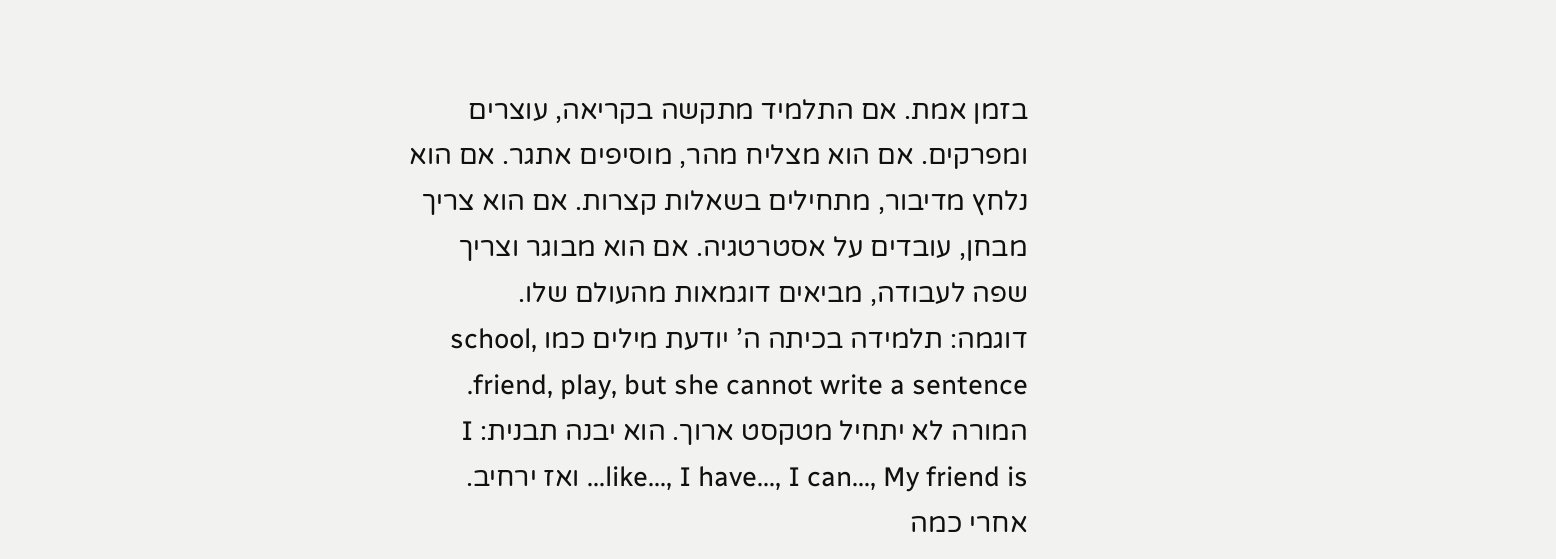בזמן אמת. אם התלמיד מתקשה בקריאה, עוצרים ומפרקים. אם הוא מצליח מהר, מוסיפים אתגר. אם הוא נלחץ מדיבור, מתחילים בשאלות קצרות. אם הוא צריך מבחן, עובדים על אסטרטגיה. אם הוא מבוגר וצריך שפה לעבודה, מביאים דוגמאות מהעולם שלו.
דוגמה: תלמידה בכיתה ה’ יודעת מילים כמו school, friend, play, but she cannot write a sentence. המורה לא יתחיל מטקסט ארוך. הוא יבנה תבנית: I like…, I have…, I can…, My friend is… ואז ירחיב. אחרי כמה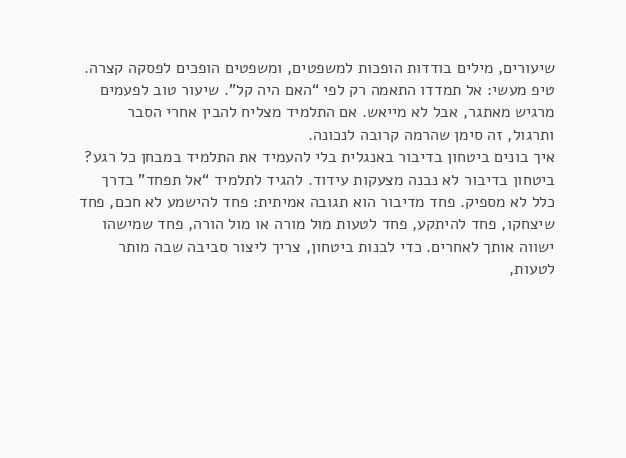שיעורים, מילים בודדות הופכות למשפטים, ומשפטים הופכים לפסקה קצרה.
טיפ מעשי: אל תמדדו התאמה רק לפי “האם היה קל”. שיעור טוב לפעמים מרגיש מאתגר, אבל לא מייאש. אם התלמיד מצליח להבין אחרי הסבר ותרגול, זה סימן שהרמה קרובה לנכונה.
איך בונים ביטחון בדיבור באנגלית בלי להעמיד את התלמיד במבחן כל רגע?
ביטחון בדיבור לא נבנה מצעקות עידוד. להגיד לתלמיד “אל תפחד” בדרך כלל לא מספיק. פחד מדיבור הוא תגובה אמיתית: פחד להישמע לא חכם, פחד שיצחקו, פחד להיתקע, פחד לטעות מול מורה או מול הורה, פחד שמישהו ישווה אותך לאחרים. כדי לבנות ביטחון, צריך ליצור סביבה שבה מותר לטעות,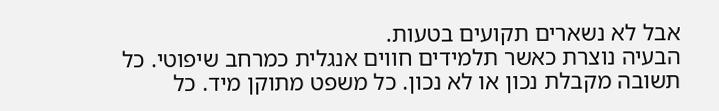אבל לא נשארים תקועים בטעות.
הבעיה נוצרת כאשר תלמידים חווים אנגלית כמרחב שיפוטי. כל תשובה מקבלת נכון או לא נכון. כל משפט מתוקן מיד. כל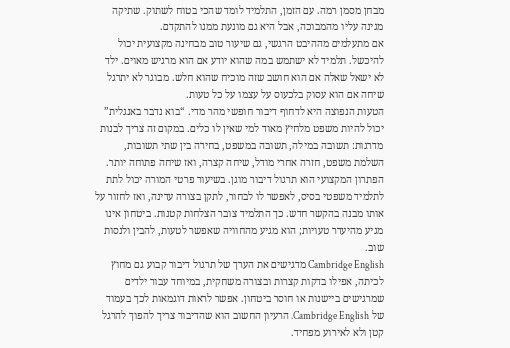מבחן מסמן רמה. עם הזמן, התלמיד לומד שהכי בטוח לשתוק. שתיקה מגינה עליו מהמבוכה, אבל היא גם מונעת ממנו להתקדם.
אם מתעלמים מההיבט הרגשי, גם שיעור טוב מבחינה מקצועית יכול להיכשל. תלמיד לא ישתמש במה שהוא יודע אם הוא מרגיש מאוים. ילד לא ישאל שאלה אם הוא חושב שזה מוכיח שהוא חלש. מבוגר לא יתרגל שיחה אם הוא עסוק בלכעוס על עצמו על כל טעות.
הטעות הנפוצה היא לדחוף דיבור חופשי מהר מדי. “בוא נדבר באנגלית” יכול להיות משפט מלחיץ מאוד למי שאין לו כלים. במקום זה צריך לבנות מדרגות: תשובה במילה, תשובה במשפט, בחירה בין שתי תשובות, השלמת משפט, חזרה אחרי מודל, שיחה קצרה, ואז שיחה פתוחה יותר.
הפתרון המקצועי הוא תרגול דיבור מוגן. בשיעור פרטי המורה יכול לתת לתלמיד משפטי בסיס, לאפשר לו לבחור, לתקן בצורה עדינה, ואז לחזור על אותו מבנה בהקשר חדש. כך התלמיד צובר הצלחות קטנות. ביטחון אינו מגיע מהיעדר טעויות; הוא מגיע מהחוויה שאפשר לטעות, להבין ולנסות שוב.
Cambridge English מדגישים את הערך של תרגול דיבור קבוע גם מחוץ לכיתה, אפילו בדקות קצרות ובצורה משחקית, במיוחד עבור ילדים שמרגישים ביישנות או חוסר ביטחון. אפשר לראות דוגמאות לכך בעמוד של Cambridge English. הרעיון החשוב הוא שהדיבור צריך להפוך להרגל קטן ולא לאירוע מפחיד.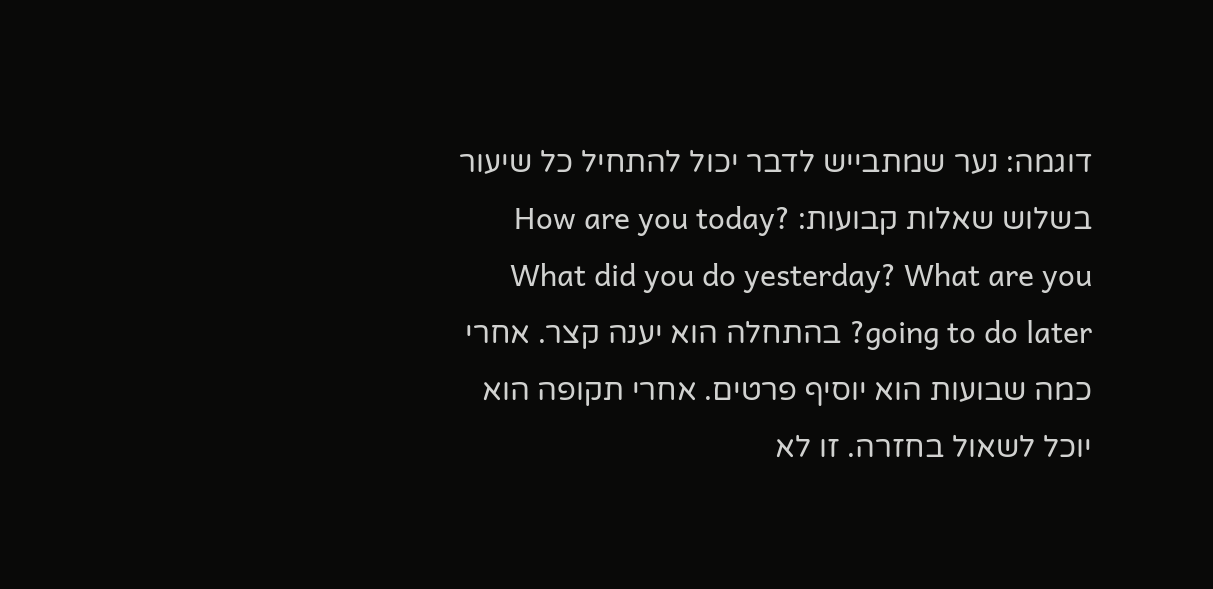דוגמה: נער שמתבייש לדבר יכול להתחיל כל שיעור בשלוש שאלות קבועות: How are you today? What did you do yesterday? What are you going to do later? בהתחלה הוא יענה קצר. אחרי כמה שבועות הוא יוסיף פרטים. אחרי תקופה הוא יוכל לשאול בחזרה. זו לא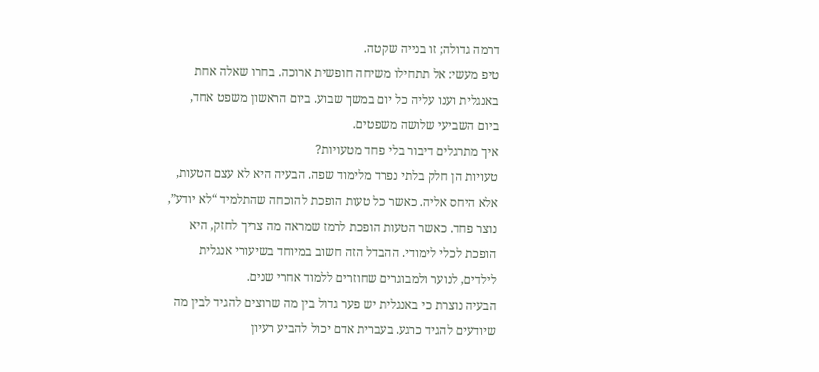דרמה גדולה; זו בנייה שקטה.
טיפ מעשי: אל תתחילו משיחה חופשית ארוכה. בחרו שאלה אחת באנגלית וענו עליה כל יום במשך שבוע. ביום הראשון משפט אחד, ביום השביעי שלושה משפטים.
איך מתרגלים דיבור בלי פחד מטעויות?
טעויות הן חלק בלתי נפרד מלימוד שפה. הבעיה היא לא עצם הטעות, אלא היחס אליה. כאשר כל טעות הופכת להוכחה שהתלמיד “לא יודע”, נוצר פחד. כאשר הטעות הופכת לרמז שמראה מה צריך לחזק, היא הופכת לכלי לימודי. ההבדל הזה חשוב במיוחד בשיעורי אנגלית לילדים, לנוער ולמבוגרים שחוזרים ללמוד אחרי שנים.
הבעיה נוצרת כי באנגלית יש פער גדול בין מה שרוצים להגיד לבין מה שיודעים להגיד כרגע. בעברית אדם יכול להביע רעיון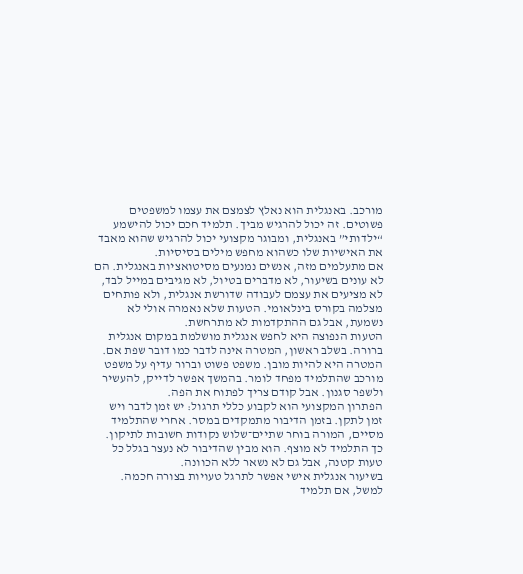מורכב. באנגלית הוא נאלץ לצמצם את עצמו למשפטים פשוטים. זה יכול להרגיש מביך. תלמיד חכם יכול להישמע “ילדותי” באנגלית, ומבוגר מקצועי יכול להרגיש שהוא מאבד את האישיות שלו כשהוא מחפש מילים בסיסיות.
אם מתעלמים מזה, אנשים נמנעים מסיטואציות באנגלית. הם לא עונים בשיעור, לא מדברים בטיול, לא מגיבים במייל לבד, לא מציעים את עצמם לעבודה שדורשת אנגלית, ולא פותחים מצלמה בקורס בינלאומי. הטעות שלא נאמרה אולי לא נשמעת, אבל גם ההתקדמות לא מתרחשת.
הטעות הנפוצה היא לחפש אנגלית מושלמת במקום אנגלית ברורה. בשלב ראשון, המטרה אינה לדבר כמו דובר שפת אם. המטרה היא להיות מובן. משפט פשוט וברור עדיף על משפט מורכב שהתלמיד מפחד לומר. בהמשך אפשר לדייק, להעשיר ולשפר סגנון. אבל קודם צריך לפתוח את הפה.
הפתרון המקצועי הוא לקבוע כללי תרגול: יש זמן לדבר ויש זמן לתקן. בזמן הדיבור מתמקדים במסר. אחרי שהתלמיד מסיים, המורה בוחר שתיים־שלוש נקודות חשובות לתיקון. כך התלמיד לא מוצף. הוא מבין שהדיבור לא נעצר בגלל כל טעות קטנה, אבל גם לא נשאר ללא הכוונה.
בשיעור אנגלית אישי אפשר לתרגל טעויות בצורה חכמה. למשל, אם תלמיד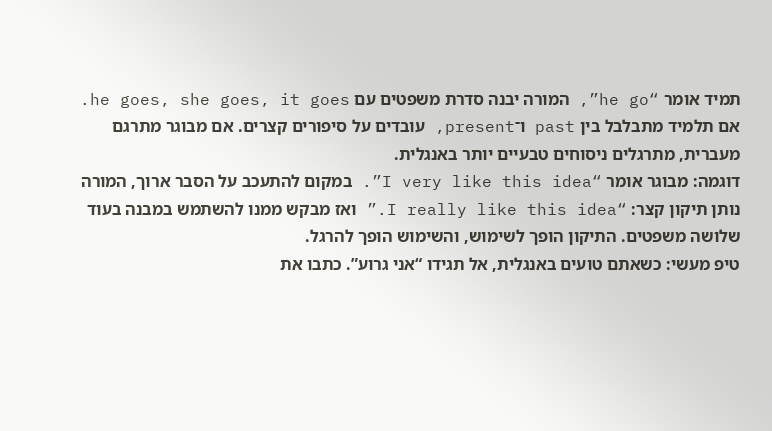תמיד אומר “he go”, המורה יבנה סדרת משפטים עם he goes, she goes, it goes. אם תלמיד מתבלבל בין past ו־present, עובדים על סיפורים קצרים. אם מבוגר מתרגם מעברית, מתרגלים ניסוחים טבעיים יותר באנגלית.
דוגמה: מבוגר אומר “I very like this idea”. במקום להתעכב על הסבר ארוך, המורה נותן תיקון קצר: “I really like this idea.” ואז מבקש ממנו להשתמש במבנה בעוד שלושה משפטים. התיקון הופך לשימוש, והשימוש הופך להרגל.
טיפ מעשי: כשאתם טועים באנגלית, אל תגידו “אני גרוע”. כתבו את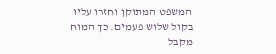המשפט המתוקן וחזרו עליו בקול שלוש פעמים. כך המוח מקבל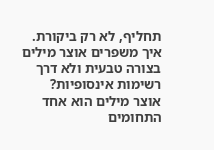תחליף, לא רק ביקורת.
איך משפרים אוצר מילים בצורה טבעית ולא דרך רשימות אינסופיות?
אוצר מילים הוא אחד התחומים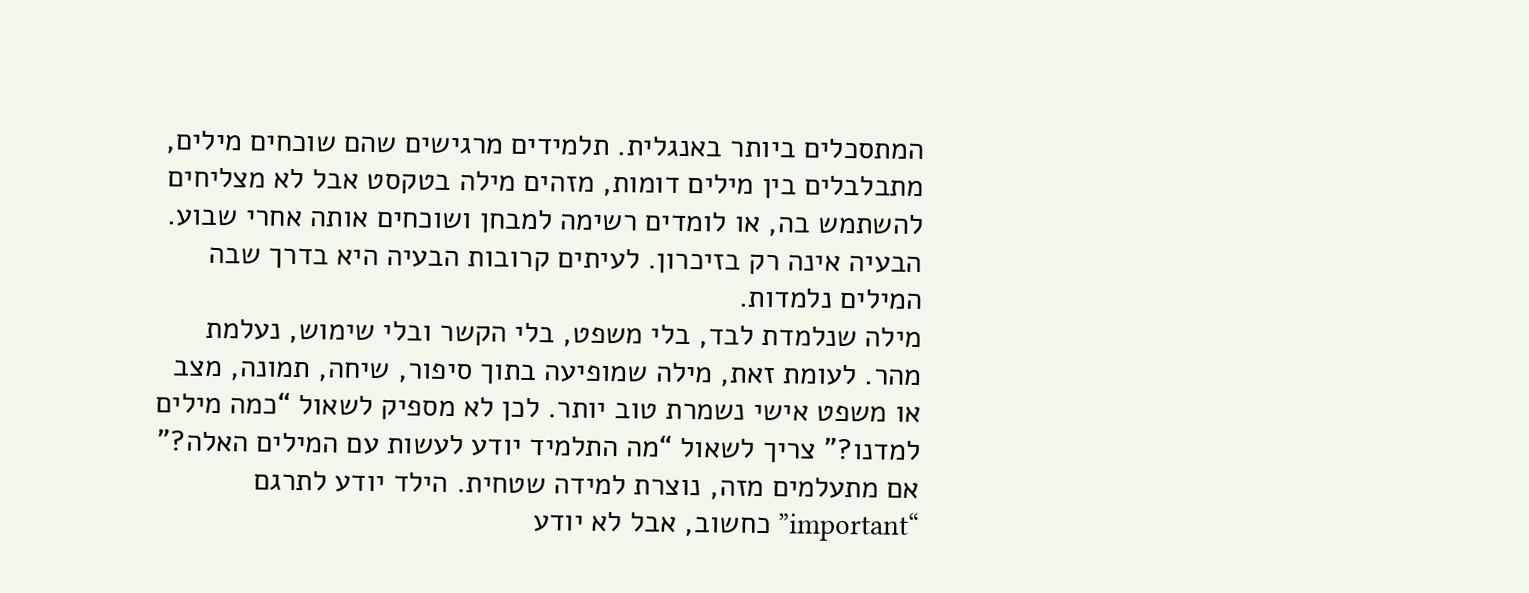המתסכלים ביותר באנגלית. תלמידים מרגישים שהם שוכחים מילים, מתבלבלים בין מילים דומות, מזהים מילה בטקסט אבל לא מצליחים להשתמש בה, או לומדים רשימה למבחן ושוכחים אותה אחרי שבוע. הבעיה אינה רק בזיכרון. לעיתים קרובות הבעיה היא בדרך שבה המילים נלמדות.
מילה שנלמדת לבד, בלי משפט, בלי הקשר ובלי שימוש, נעלמת מהר. לעומת זאת, מילה שמופיעה בתוך סיפור, שיחה, תמונה, מצב או משפט אישי נשמרת טוב יותר. לכן לא מספיק לשאול “כמה מילים למדנו?” צריך לשאול “מה התלמיד יודע לעשות עם המילים האלה?”
אם מתעלמים מזה, נוצרת למידה שטחית. הילד יודע לתרגם “important” כחשוב, אבל לא יודע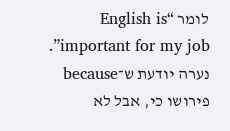לומר “English is important for my job”. נערה יודעת ש־because פירושו כי, אבל לא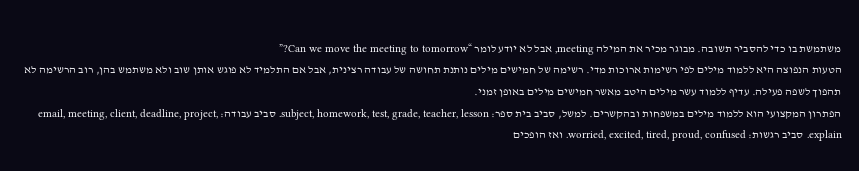משתמשת בו כדי להסביר תשובה. מבוגר מכיר את המילה meeting, אבל לא יודע לומר “Can we move the meeting to tomorrow?”
הטעות הנפוצה היא ללמוד מילים לפי רשימות ארוכות מדי. רשימה של חמישים מילים נותנת תחושה של עבודה רצינית, אבל אם התלמיד לא פוגש אותן שוב ולא משתמש בהן, רוב הרשימה לא תהפוך לשפה פעילה. עדיף ללמוד עשר מילים היטב מאשר חמישים מילים באופן זמני.
הפתרון המקצועי הוא ללמוד מילים במשפחות ובהקשרים. למשל, סביב בית ספר: subject, homework, test, grade, teacher, lesson. סביב עבודה: email, meeting, client, deadline, project, explain. סביב רגשות: worried, excited, tired, proud, confused. ואז הופכים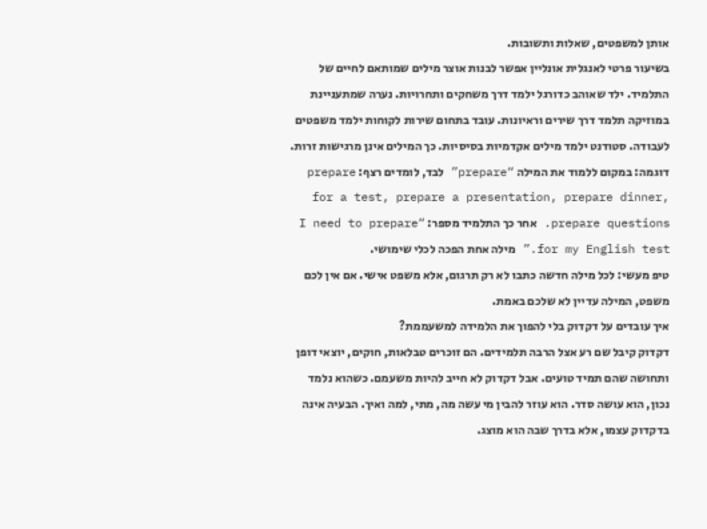אותן למשפטים, שאלות ותשובות.
בשיעור פרטי לאנגלית אונליין אפשר לבנות אוצר מילים שמותאם לחיים של התלמיד. ילד שאוהב כדורגל ילמד דרך משחקים ותחרויות. נערה שמתעניינת במוזיקה תלמד דרך שירים וראיונות. עובד בתחום שירות לקוחות ילמד משפטים לעבודה. סטודנט ילמד מילים אקדמיות בסיסיות. כך המילים אינן מרגישות זרות.
דוגמה: במקום ללמוד את המילה “prepare” לבד, לומדים רצף: prepare for a test, prepare a presentation, prepare dinner, prepare questions. אחר כך התלמיד מספר: “I need to prepare for my English test.” מילה אחת הפכה לכלי שימושי.
טיפ מעשי: לכל מילה חדשה כתבו לא רק תרגום, אלא משפט אישי. אם אין לכם משפט, המילה עדיין לא שלכם באמת.
איך עובדים על דקדוק בלי להפוך את הלמידה למשעממת?
דקדוק קיבל שם רע אצל הרבה תלמידים. הם זוכרים טבלאות, חוקים, יוצאי דופן ותחושה שהם תמיד טועים. אבל דקדוק לא חייב להיות משעמם. כשהוא נלמד נכון, הוא עושה סדר. הוא עוזר להבין מי עשה מה, מתי, למה ואיך. הבעיה אינה בדקדוק עצמו, אלא בדרך שבה הוא מוצג.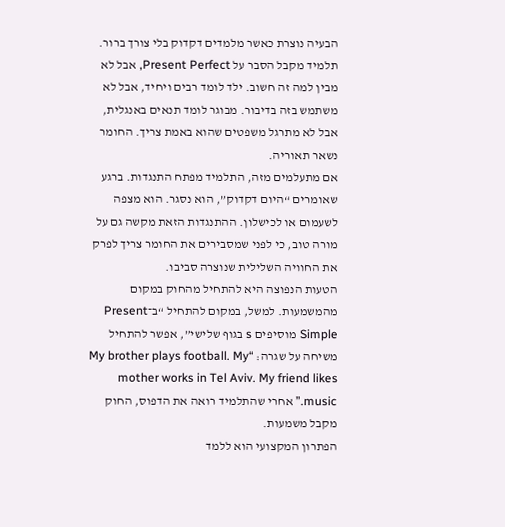הבעיה נוצרת כאשר מלמדים דקדוק בלי צורך ברור. תלמיד מקבל הסבר על Present Perfect, אבל לא מבין למה זה חשוב. ילד לומד רבים ויחיד, אבל לא משתמש בזה בדיבור. מבוגר לומד תנאים באנגלית, אבל לא מתרגל משפטים שהוא באמת צריך. החומר נשאר תאוריה.
אם מתעלמים מזה, התלמיד מפתח התנגדות. ברגע שאומרים “היום דקדוק”, הוא נסגר. הוא מצפה לשעמום או לכישלון. ההתנגדות הזאת מקשה גם על מורה טוב, כי לפני שמסבירים את החומר צריך לפרק את החוויה השלילית שנוצרה סביבו.
הטעות הנפוצה היא להתחיל מהחוק במקום מהמשמעות. למשל, במקום להתחיל “ב־Present Simple מוסיפים s בגוף שלישי”, אפשר להתחיל משיחה על שגרה: “My brother plays football. My mother works in Tel Aviv. My friend likes music.” אחרי שהתלמיד רואה את הדפוס, החוק מקבל משמעות.
הפתרון המקצועי הוא ללמד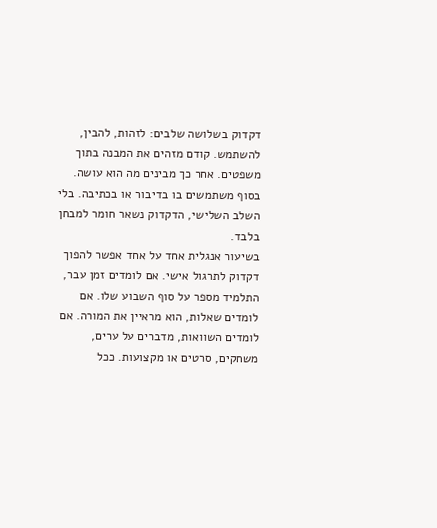דקדוק בשלושה שלבים: לזהות, להבין, להשתמש. קודם מזהים את המבנה בתוך משפטים. אחר כך מבינים מה הוא עושה. בסוף משתמשים בו בדיבור או בכתיבה. בלי השלב השלישי, הדקדוק נשאר חומר למבחן בלבד.
בשיעור אנגלית אחד על אחד אפשר להפוך דקדוק לתרגול אישי. אם לומדים זמן עבר, התלמיד מספר על סוף השבוע שלו. אם לומדים שאלות, הוא מראיין את המורה. אם לומדים השוואות, מדברים על ערים, משחקים, סרטים או מקצועות. ככל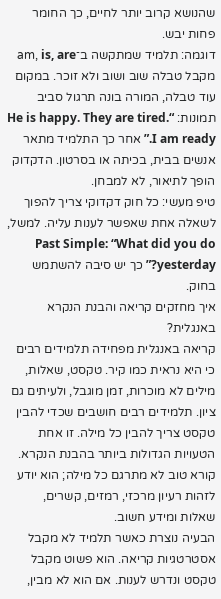שהנושא קרוב יותר לחיים, כך החומר פחות יבש.
דוגמה: תלמיד שמתקשה ב־am, is, are מקבל טבלה שוב ושוב ולא זוכר. במקום עוד טבלה, המורה בונה תרגול סביב תמונות: “He is happy. They are tired. I am ready.” אחר כך התלמיד מתאר אנשים בבית, בכיתה או בסרטון. הדקדוק הופך לתיאור, לא למבחן.
טיפ מעשי: כל חוק דקדוקי צריך להפוך לשאלה אחת שאפשר לענות עליה. למשל, Past Simple: “What did you do yesterday?” כך יש סיבה להשתמש בחוק.
איך מחזקים קריאה והבנת הנקרא באנגלית?
קריאה באנגלית מפחידה תלמידים רבים כי היא נראית כמו קיר. טקסט, שאלות, מילים לא מוכרות, זמן מוגבל, ולעיתים גם ציון. תלמידים רבים חושבים שכדי להבין טקסט צריך להבין כל מילה. זו אחת הטעויות הגדולות ביותר בהבנת הנקרא. קורא טוב לא מתרגם כל מילה; הוא יודע לזהות רעיון מרכזי, רמזים, קשרים, שאלות ומידע חשוב.
הבעיה נוצרת כאשר תלמיד לא מקבל אסטרטגיות קריאה. הוא פשוט מקבל טקסט ונדרש לענות. אם הוא לא מבין,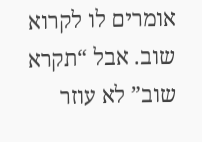אומרים לו לקרוא שוב. אבל “תקרא שוב” לא עוזר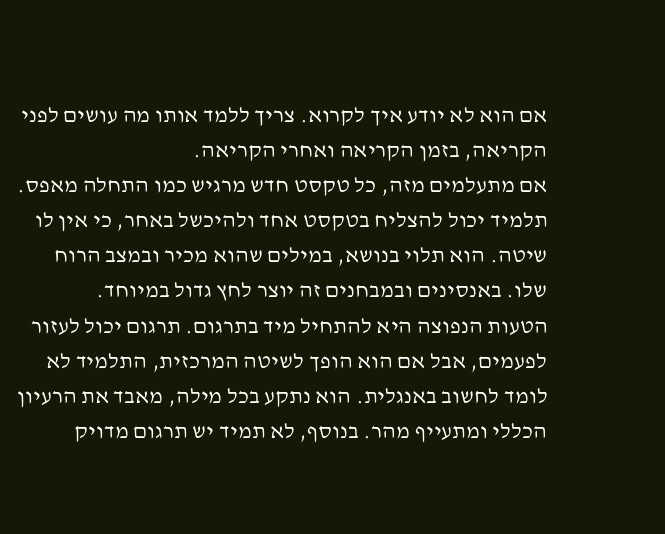אם הוא לא יודע איך לקרוא. צריך ללמד אותו מה עושים לפני הקריאה, בזמן הקריאה ואחרי הקריאה.
אם מתעלמים מזה, כל טקסט חדש מרגיש כמו התחלה מאפס. תלמיד יכול להצליח בטקסט אחד ולהיכשל באחר, כי אין לו שיטה. הוא תלוי בנושא, במילים שהוא מכיר ובמצב הרוח שלו. באנסינים ובמבחנים זה יוצר לחץ גדול במיוחד.
הטעות הנפוצה היא להתחיל מיד בתרגום. תרגום יכול לעזור לפעמים, אבל אם הוא הופך לשיטה המרכזית, התלמיד לא לומד לחשוב באנגלית. הוא נתקע בכל מילה, מאבד את הרעיון הכללי ומתעייף מהר. בנוסף, לא תמיד יש תרגום מדויק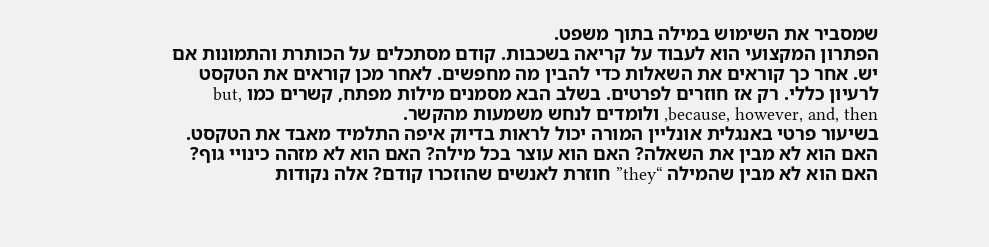שמסביר את השימוש במילה בתוך משפט.
הפתרון המקצועי הוא לעבוד על קריאה בשכבות. קודם מסתכלים על הכותרת והתמונות אם יש. אחר כך קוראים את השאלות כדי להבין מה מחפשים. לאחר מכן קוראים את הטקסט לרעיון כללי. רק אז חוזרים לפרטים. בשלב הבא מסמנים מילות מפתח, קשרים כמו but, because, however, and, then, ולומדים לנחש משמעות מהקשר.
בשיעור פרטי באנגלית אונליין המורה יכול לראות בדיוק איפה התלמיד מאבד את הטקסט. האם הוא לא מבין את השאלה? האם הוא עוצר בכל מילה? האם הוא לא מזהה כינויי גוף? האם הוא לא מבין שהמילה “they” חוזרת לאנשים שהוזכרו קודם? אלה נקודות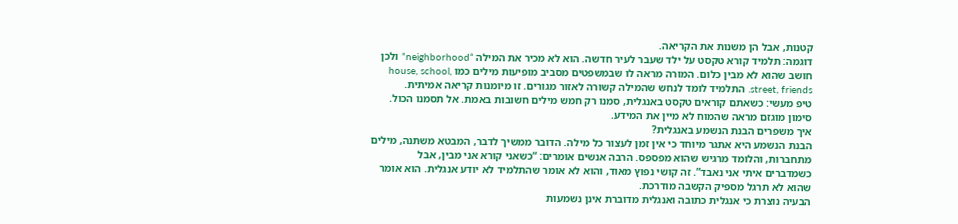קטנות, אבל הן משנות את הקריאה.
דוגמה: תלמיד קורא טקסט על ילד שעבר לעיר חדשה. הוא לא מכיר את המילה “neighborhood” ולכן חושב שהוא לא מבין כלום. המורה מראה לו שבמשפטים מסביב מופיעות מילים כמו house, school, street, friends. התלמיד לומד לנחש שהמילה קשורה לאזור מגורים. זו מיומנות קריאה אמיתית.
טיפ מעשי: כשאתם קוראים טקסט באנגלית, סמנו רק חמש מילים חשובות באמת. אל תסמנו הכול. סימון מוגזם מראה שהמוח לא מיין את המידע.
איך משפרים הבנת הנשמע באנגלית?
הבנת הנשמע היא אתגר מיוחד כי אין זמן לעצור כל מילה. הדובר ממשיך לדבר, המבטא משתנה, מילים מתחברות, והלומד מרגיש שהוא מפספס. הרבה אנשים אומרים: “כשאני קורא אני מבין, אבל כשמדברים איתי אני נאבד”. זה קושי נפוץ מאוד, והוא לא אומר שהתלמיד לא יודע אנגלית. הוא אומר שהוא לא תרגל מספיק הקשבה מודרכת.
הבעיה נוצרת כי אנגלית כתובה ואנגלית מדוברת אינן נשמעות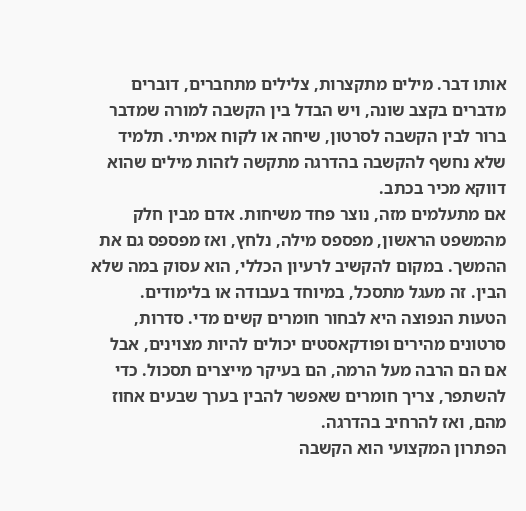אותו דבר. מילים מתקצרות, צלילים מתחברים, דוברים מדברים בקצב שונה, ויש הבדל בין הקשבה למורה שמדבר ברור לבין הקשבה לסרטון, שיחה או לקוח אמיתי. תלמיד שלא נחשף להקשבה בהדרגה מתקשה לזהות מילים שהוא דווקא מכיר בכתב.
אם מתעלמים מזה, נוצר פחד משיחות. אדם מבין חלק מהמשפט הראשון, מפספס מילה, נלחץ, ואז מפספס גם את ההמשך. במקום להקשיב לרעיון הכללי, הוא עסוק במה שלא הבין. זה מעגל מתסכל, במיוחד בעבודה או בלימודים.
הטעות הנפוצה היא לבחור חומרים קשים מדי. סדרות, סרטונים מהירים ופודקאסטים יכולים להיות מצוינים, אבל אם הם הרבה מעל הרמה, הם בעיקר מייצרים תסכול. כדי להשתפר, צריך חומרים שאפשר להבין בערך שבעים אחוז מהם, ואז להרחיב בהדרגה.
הפתרון המקצועי הוא הקשבה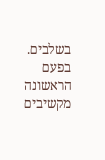בשלבים. בפעם הראשונה מקשיבים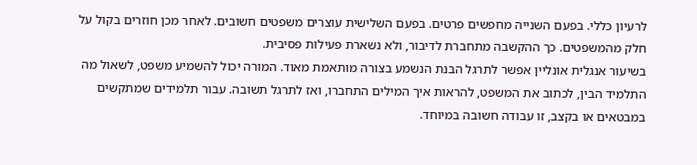לרעיון כללי. בפעם השנייה מחפשים פרטים. בפעם השלישית עוצרים משפטים חשובים. לאחר מכן חוזרים בקול על חלק מהמשפטים. כך ההקשבה מתחברת לדיבור, ולא נשארת פעילות פסיבית.
בשיעור אנגלית אונליין אפשר לתרגל הבנת הנשמע בצורה מותאמת מאוד. המורה יכול להשמיע משפט, לשאול מה התלמיד הבין, לכתוב את המשפט, להראות איך המילים התחברו, ואז לתרגל תשובה. עבור תלמידים שמתקשים במבטאים או בקצב, זו עבודה חשובה במיוחד.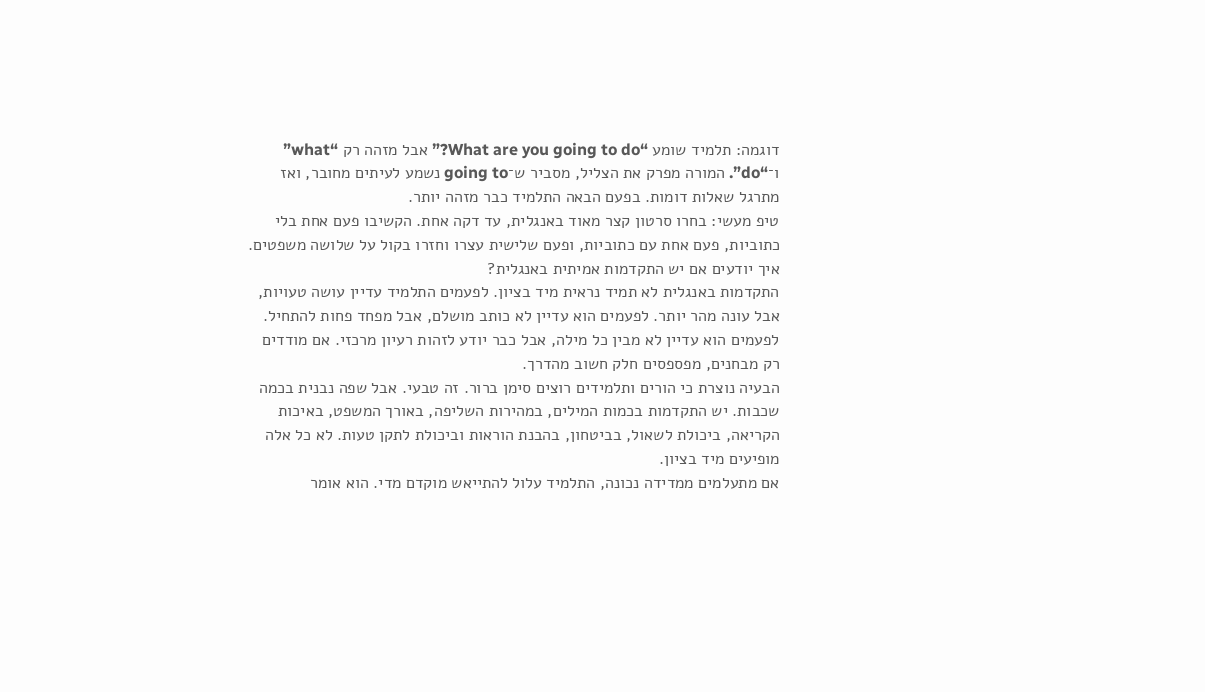דוגמה: תלמיד שומע “What are you going to do?” אבל מזהה רק “what” ו־“do”. המורה מפרק את הצליל, מסביר ש־going to נשמע לעיתים מחובר, ואז מתרגל שאלות דומות. בפעם הבאה התלמיד כבר מזהה יותר.
טיפ מעשי: בחרו סרטון קצר מאוד באנגלית, עד דקה אחת. הקשיבו פעם אחת בלי כתוביות, פעם אחת עם כתוביות, ופעם שלישית עצרו וחזרו בקול על שלושה משפטים.
איך יודעים אם יש התקדמות אמיתית באנגלית?
התקדמות באנגלית לא תמיד נראית מיד בציון. לפעמים התלמיד עדיין עושה טעויות, אבל עונה מהר יותר. לפעמים הוא עדיין לא כותב מושלם, אבל מפחד פחות להתחיל. לפעמים הוא עדיין לא מבין כל מילה, אבל כבר יודע לזהות רעיון מרכזי. אם מודדים רק מבחנים, מפספסים חלק חשוב מהדרך.
הבעיה נוצרת כי הורים ותלמידים רוצים סימן ברור. זה טבעי. אבל שפה נבנית בכמה שכבות. יש התקדמות בכמות המילים, במהירות השליפה, באורך המשפט, באיכות הקריאה, ביכולת לשאול, בביטחון, בהבנת הוראות וביכולת לתקן טעות. לא כל אלה מופיעים מיד בציון.
אם מתעלמים ממדידה נכונה, התלמיד עלול להתייאש מוקדם מדי. הוא אומר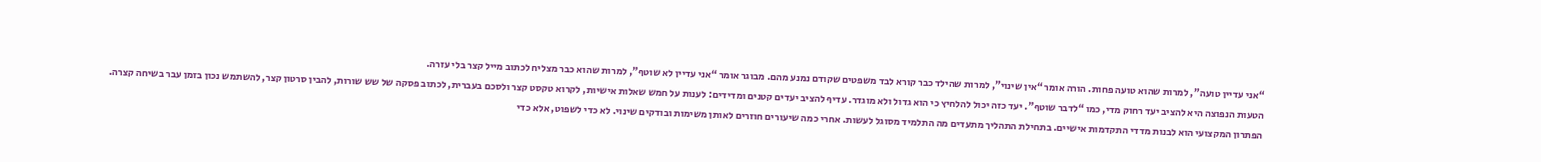“אני עדיין טועה”, למרות שהוא טועה פחות. הורה אומר “אין שינוי”, למרות שהילד כבר קורא לבד משפטים שקודם נמנע מהם. מבוגר אומר “אני עדיין לא שוטף”, למרות שהוא כבר מצליח לכתוב מייל קצר בלי עזרה.
הטעות הנפוצה היא להציב יעד רחוק מדי, כמו “לדבר שוטף”. יעד כזה יכול להלחיץ כי הוא גדול ולא מוגדר. עדיף להציב יעדים קטנים ומדידים: לענות על חמש שאלות אישיות, לקרוא טקסט קצר ולסכם בעברית, לכתוב פסקה של שש שורות, להבין סרטון קצר, להשתמש נכון בזמן עבר בשיחה קצרה.
הפתרון המקצועי הוא לבנות מדדי התקדמות אישיים. בתחילת התהליך מתעדים מה התלמיד מסוגל לעשות. אחרי כמה שיעורים חוזרים לאותן משימות ובודקים שינוי. לא כדי לשפוט, אלא כדי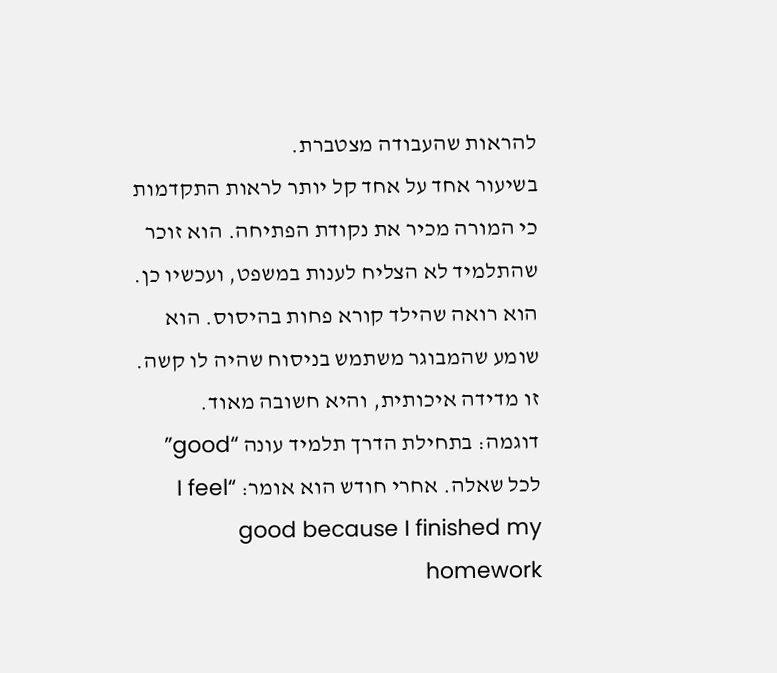להראות שהעבודה מצטברת.
בשיעור אחד על אחד קל יותר לראות התקדמות כי המורה מכיר את נקודת הפתיחה. הוא זוכר שהתלמיד לא הצליח לענות במשפט, ועכשיו כן. הוא רואה שהילד קורא פחות בהיסוס. הוא שומע שהמבוגר משתמש בניסוח שהיה לו קשה. זו מדידה איכותית, והיא חשובה מאוד.
דוגמה: בתחילת הדרך תלמיד עונה “good” לכל שאלה. אחרי חודש הוא אומר: “I feel good because I finished my homework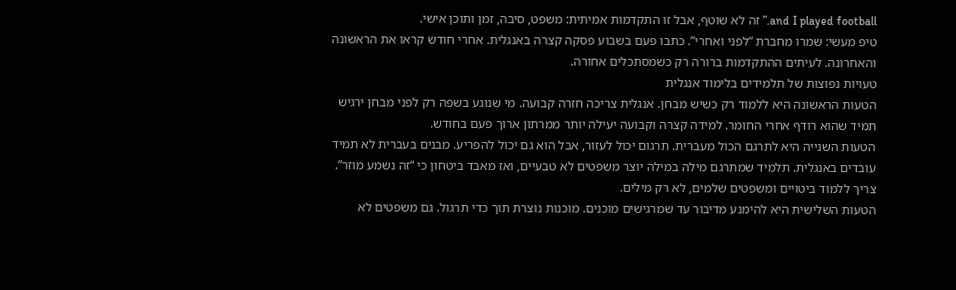and I played football.” זה לא שוטף, אבל זו התקדמות אמיתית: משפט, סיבה, זמן ותוכן אישי.
טיפ מעשי: שמרו מחברת “לפני ואחרי”. כתבו פעם בשבוע פסקה קצרה באנגלית. אחרי חודש קראו את הראשונה והאחרונה. לעיתים ההתקדמות ברורה רק כשמסתכלים אחורה.
טעויות נפוצות של תלמידים בלימוד אנגלית
הטעות הראשונה היא ללמוד רק כשיש מבחן. אנגלית צריכה חזרה קבועה. מי שנוגע בשפה רק לפני מבחן ירגיש תמיד שהוא רודף אחרי החומר. למידה קצרה וקבועה יעילה יותר ממרתון ארוך פעם בחודש.
הטעות השנייה היא לתרגם הכול מעברית. תרגום יכול לעזור, אבל הוא גם יכול להפריע. מבנים בעברית לא תמיד עובדים באנגלית. תלמיד שמתרגם מילה במילה יוצר משפטים לא טבעיים, ואז מאבד ביטחון כי “זה נשמע מוזר”. צריך ללמוד ביטויים ומשפטים שלמים, לא רק מילים.
הטעות השלישית היא להימנע מדיבור עד שמרגישים מוכנים. מוכנות נוצרת תוך כדי תרגול. גם משפטים לא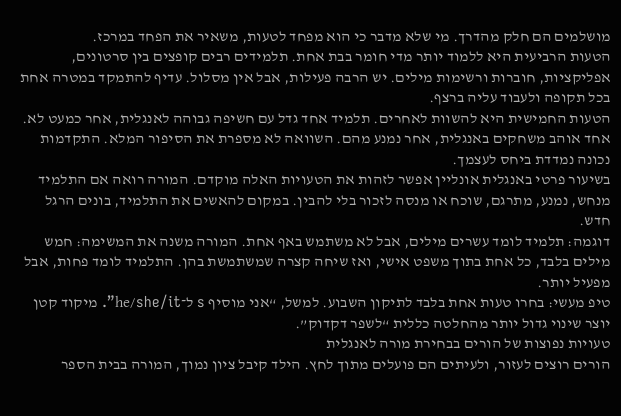מושלמים הם חלק מהדרך. מי שלא מדבר כי הוא מפחד לטעות, משאיר את הפחד במרכז.
הטעות הרביעית היא ללמוד יותר מדי חומר בבת אחת. תלמידים רבים קופצים בין סרטונים, אפליקציות, חוברות ורשימות מילים. יש הרבה פעילות, אבל אין מסלול. עדיף להתמקד במטרה אחת בכל תקופה ולעבוד עליה ברצף.
הטעות החמישית היא להשוות לאחרים. תלמיד אחד גדל עם חשיפה גבוהה לאנגלית, אחר כמעט לא. אחד אוהב משחקים באנגלית, אחר נמנע מהם. השוואה לא מספרת את הסיפור המלא. התקדמות נכונה נמדדת ביחס לעצמך.
בשיעור פרטי באנגלית אונליין אפשר לזהות את הטעויות האלה מוקדם. המורה רואה אם התלמיד מנחש, נמנע, מתרגם, שוכח או מנסה לזכור בלי להבין. במקום להאשים את התלמיד, בונים הרגל חדש.
דוגמה: תלמיד לומד עשרים מילים, אבל לא משתמש באף אחת. המורה משנה את המשימה: חמש מילים בלבד, כל אחת בתוך משפט אישי, ואז שיחה קצרה שמשתמשת בהן. התלמיד לומד פחות, אבל מפעיל יותר.
טיפ מעשי: בחרו טעות אחת בלבד לתיקון השבוע. למשל, “אני מוסיף s ל־he/she/it”. מיקוד קטן יוצר שינוי גדול יותר מהחלטה כללית “לשפר דקדוק”.
טעויות נפוצות של הורים בבחירת מורה לאנגלית
הורים רוצים לעזור, ולעיתים הם פועלים מתוך לחץ. הילד קיבל ציון נמוך, המורה בבית הספר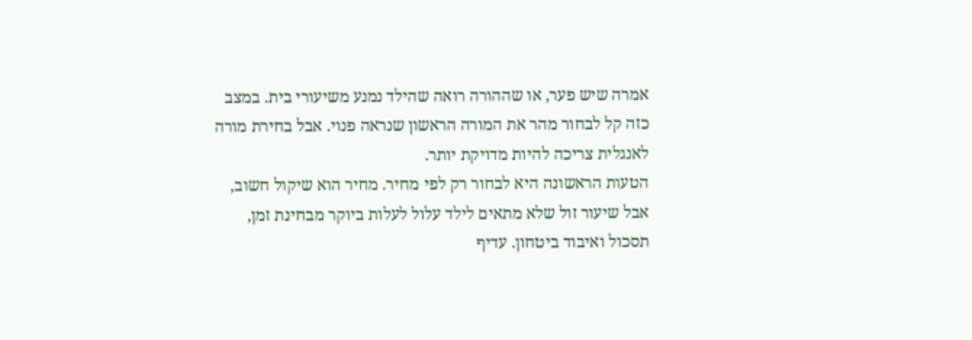אמרה שיש פער, או שההורה רואה שהילד נמנע משיעורי בית. במצב כזה קל לבחור מהר את המורה הראשון שנראה פנוי. אבל בחירת מורה לאנגלית צריכה להיות מדויקת יותר.
הטעות הראשונה היא לבחור רק לפי מחיר. מחיר הוא שיקול חשוב, אבל שיעור זול שלא מתאים לילד עלול לעלות ביוקר מבחינת זמן, תסכול ואיבוד ביטחון. עדיף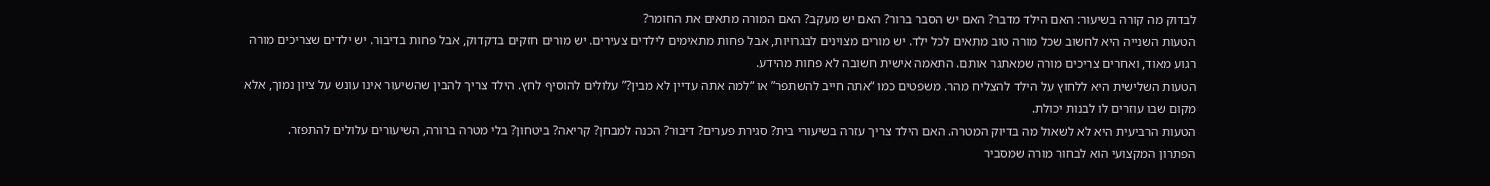לבדוק מה קורה בשיעור: האם הילד מדבר? האם יש הסבר ברור? האם יש מעקב? האם המורה מתאים את החומר?
הטעות השנייה היא לחשוב שכל מורה טוב מתאים לכל ילד. יש מורים מצוינים לבגרויות, אבל פחות מתאימים לילדים צעירים. יש מורים חזקים בדקדוק, אבל פחות בדיבור. יש ילדים שצריכים מורה רגוע מאוד, ואחרים צריכים מורה שמאתגר אותם. התאמה אישית חשובה לא פחות מהידע.
הטעות השלישית היא ללחוץ על הילד להצליח מהר. משפטים כמו “אתה חייב להשתפר” או “למה אתה עדיין לא מבין?” עלולים להוסיף לחץ. הילד צריך להבין שהשיעור אינו עונש על ציון נמוך, אלא מקום שבו עוזרים לו לבנות יכולת.
הטעות הרביעית היא לא לשאול מה בדיוק המטרה. האם הילד צריך עזרה בשיעורי בית? סגירת פערים? דיבור? הכנה למבחן? קריאה? ביטחון? בלי מטרה ברורה, השיעורים עלולים להתפזר.
הפתרון המקצועי הוא לבחור מורה שמסביר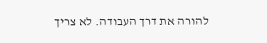להורה את דרך העבודה. לא צריך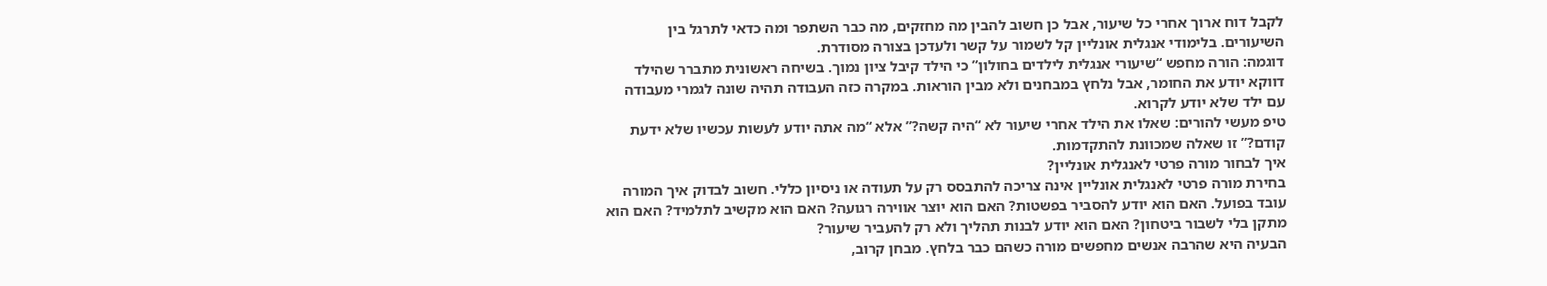לקבל דוח ארוך אחרי כל שיעור, אבל כן חשוב להבין מה מחזקים, מה כבר השתפר ומה כדאי לתרגל בין השיעורים. בלימודי אנגלית אונליין קל לשמור על קשר ולעדכן בצורה מסודרת.
דוגמה: הורה מחפש “שיעורי אנגלית לילדים בחולון” כי הילד קיבל ציון נמוך. בשיחה ראשונית מתברר שהילד דווקא יודע את החומר, אבל נלחץ במבחנים ולא מבין הוראות. במקרה כזה העבודה תהיה שונה לגמרי מעבודה עם ילד שלא יודע לקרוא.
טיפ מעשי להורים: שאלו את הילד אחרי שיעור לא “היה קשה?” אלא “מה אתה יודע לעשות עכשיו שלא ידעת קודם?” זו שאלה שמכוונת להתקדמות.
איך לבחור מורה פרטי לאנגלית אונליין?
בחירת מורה פרטי לאנגלית אונליין אינה צריכה להתבסס רק על תעודה או ניסיון כללי. חשוב לבדוק איך המורה עובד בפועל. האם הוא יודע להסביר בפשטות? האם הוא יוצר אווירה רגועה? האם הוא מקשיב לתלמיד? האם הוא מתקן בלי לשבור ביטחון? האם הוא יודע לבנות תהליך ולא רק להעביר שיעור?
הבעיה היא שהרבה אנשים מחפשים מורה כשהם כבר בלחץ. מבחן קרוב,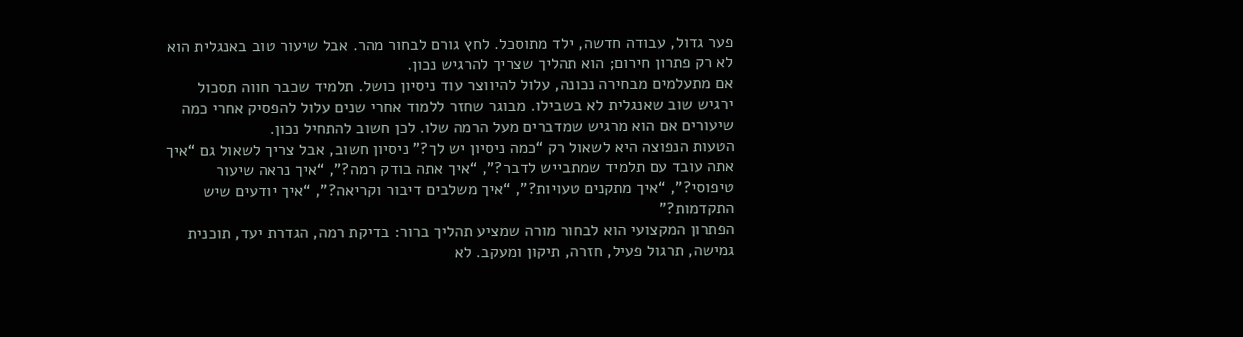פער גדול, עבודה חדשה, ילד מתוסכל. לחץ גורם לבחור מהר. אבל שיעור טוב באנגלית הוא לא רק פתרון חירום; הוא תהליך שצריך להרגיש נכון.
אם מתעלמים מבחירה נכונה, עלול להיווצר עוד ניסיון כושל. תלמיד שכבר חווה תסכול ירגיש שוב שאנגלית לא בשבילו. מבוגר שחזר ללמוד אחרי שנים עלול להפסיק אחרי כמה שיעורים אם הוא מרגיש שמדברים מעל הרמה שלו. לכן חשוב להתחיל נכון.
הטעות הנפוצה היא לשאול רק “כמה ניסיון יש לך?” ניסיון חשוב, אבל צריך לשאול גם “איך אתה עובד עם תלמיד שמתבייש לדבר?”, “איך אתה בודק רמה?”, “איך נראה שיעור טיפוסי?”, “איך מתקנים טעויות?”, “איך משלבים דיבור וקריאה?”, “איך יודעים שיש התקדמות?”
הפתרון המקצועי הוא לבחור מורה שמציע תהליך ברור: בדיקת רמה, הגדרת יעד, תוכנית גמישה, תרגול פעיל, חזרה, תיקון ומעקב. לא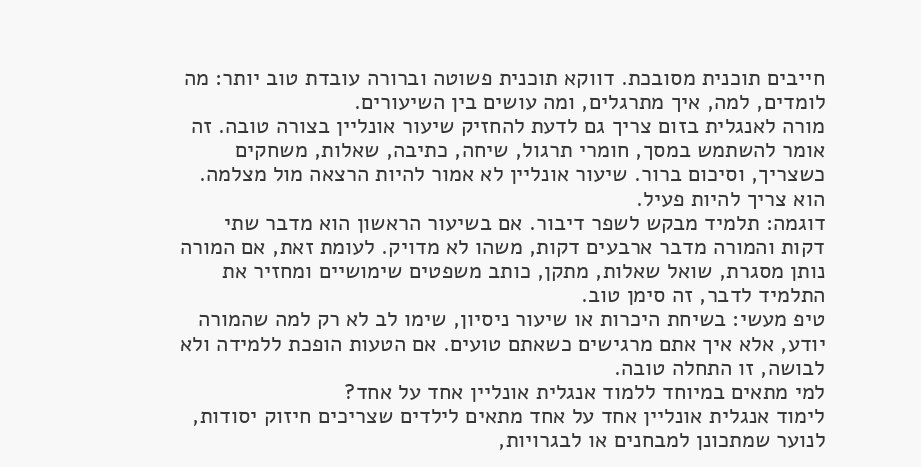חייבים תוכנית מסובכת. דווקא תוכנית פשוטה וברורה עובדת טוב יותר: מה לומדים, למה, איך מתרגלים, ומה עושים בין השיעורים.
מורה לאנגלית בזום צריך גם לדעת להחזיק שיעור אונליין בצורה טובה. זה אומר להשתמש במסך, חומרי תרגול, שיחה, כתיבה, שאלות, משחקים כשצריך, וסיכום ברור. שיעור אונליין לא אמור להיות הרצאה מול מצלמה. הוא צריך להיות פעיל.
דוגמה: תלמיד מבקש לשפר דיבור. אם בשיעור הראשון הוא מדבר שתי דקות והמורה מדבר ארבעים דקות, משהו לא מדויק. לעומת זאת, אם המורה נותן מסגרת, שואל שאלות, מתקן, כותב משפטים שימושיים ומחזיר את התלמיד לדבר, זה סימן טוב.
טיפ מעשי: בשיחת היכרות או שיעור ניסיון, שימו לב לא רק למה שהמורה יודע, אלא איך אתם מרגישים כשאתם טועים. אם הטעות הופכת ללמידה ולא לבושה, זו התחלה טובה.
למי מתאים במיוחד ללמוד אנגלית אונליין אחד על אחד?
לימוד אנגלית אונליין אחד על אחד מתאים לילדים שצריכים חיזוק יסודות, לנוער שמתכונן למבחנים או לבגרויות,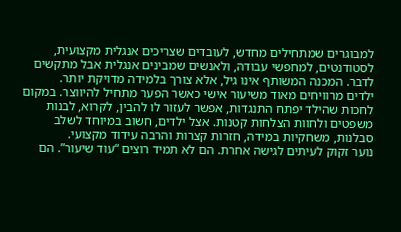למבוגרים שמתחילים מחדש, לעובדים שצריכים אנגלית מקצועית, לסטודנטים, למחפשי עבודה, ולאנשים שמבינים אנגלית אבל מתקשים לדבר. המכנה המשותף אינו גיל, אלא צורך בלמידה מדויקת יותר.
ילדים מרוויחים מאוד משיעור אישי כאשר הפער מתחיל להיווצר. במקום לחכות שהילד יפתח התנגדות, אפשר לעזור לו להבין, לקרוא, לבנות משפטים ולחוות הצלחות קטנות. אצל ילדים, חשוב במיוחד לשלב סבלנות, משחקיות במידה, חזרות קצרות והרבה עידוד מקצועי.
נוער זקוק לעיתים לגישה אחרת. הם לא תמיד רוצים “עוד שיעור”. הם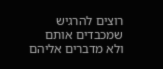רוצים להרגיש שמכבדים אותם ולא מדברים אליהם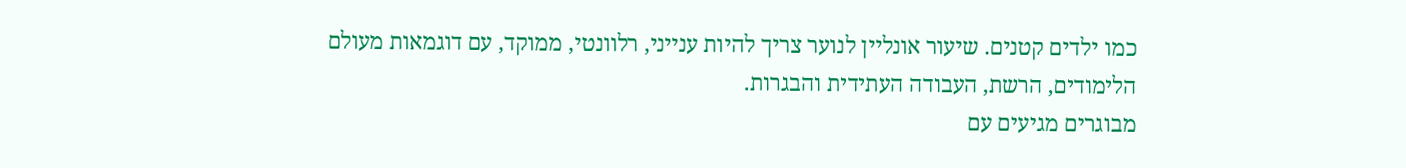כמו ילדים קטנים. שיעור אונליין לנוער צריך להיות ענייני, רלוונטי, ממוקד, עם דוגמאות מעולם הלימודים, הרשת, העבודה העתידית והבגרות.
מבוגרים מגיעים עם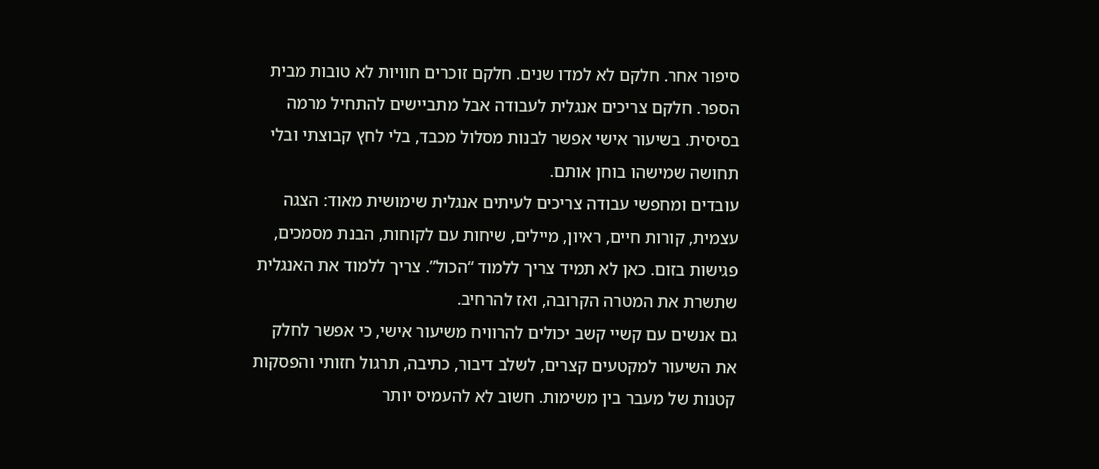סיפור אחר. חלקם לא למדו שנים. חלקם זוכרים חוויות לא טובות מבית הספר. חלקם צריכים אנגלית לעבודה אבל מתביישים להתחיל מרמה בסיסית. בשיעור אישי אפשר לבנות מסלול מכבד, בלי לחץ קבוצתי ובלי תחושה שמישהו בוחן אותם.
עובדים ומחפשי עבודה צריכים לעיתים אנגלית שימושית מאוד: הצגה עצמית, קורות חיים, ראיון, מיילים, שיחות עם לקוחות, הבנת מסמכים, פגישות בזום. כאן לא תמיד צריך ללמוד “הכול”. צריך ללמוד את האנגלית שתשרת את המטרה הקרובה, ואז להרחיב.
גם אנשים עם קשיי קשב יכולים להרוויח משיעור אישי, כי אפשר לחלק את השיעור למקטעים קצרים, לשלב דיבור, כתיבה, תרגול חזותי והפסקות קטנות של מעבר בין משימות. חשוב לא להעמיס יותר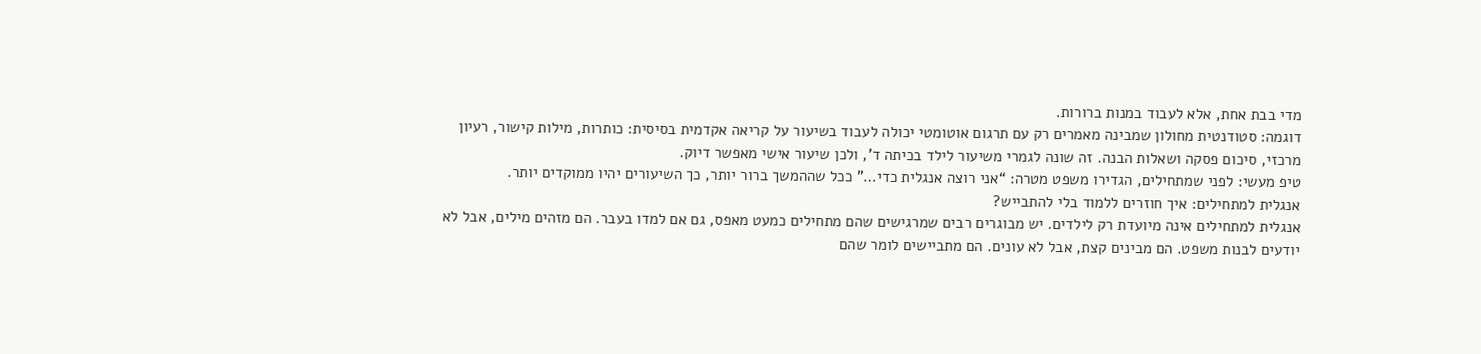מדי בבת אחת, אלא לעבוד במנות ברורות.
דוגמה: סטודנטית מחולון שמבינה מאמרים רק עם תרגום אוטומטי יכולה לעבוד בשיעור על קריאה אקדמית בסיסית: כותרות, מילות קישור, רעיון מרכזי, סיכום פסקה ושאלות הבנה. זה שונה לגמרי משיעור לילד בכיתה ד’, ולכן שיעור אישי מאפשר דיוק.
טיפ מעשי: לפני שמתחילים, הגדירו משפט מטרה: “אני רוצה אנגלית כדי…” ככל שההמשך ברור יותר, כך השיעורים יהיו ממוקדים יותר.
אנגלית למתחילים: איך חוזרים ללמוד בלי להתבייש?
אנגלית למתחילים אינה מיועדת רק לילדים. יש מבוגרים רבים שמרגישים שהם מתחילים כמעט מאפס, גם אם למדו בעבר. הם מזהים מילים, אבל לא יודעים לבנות משפט. הם מבינים קצת, אבל לא עונים. הם מתביישים לומר שהם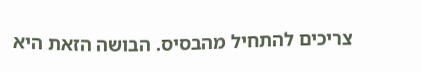צריכים להתחיל מהבסיס. הבושה הזאת היא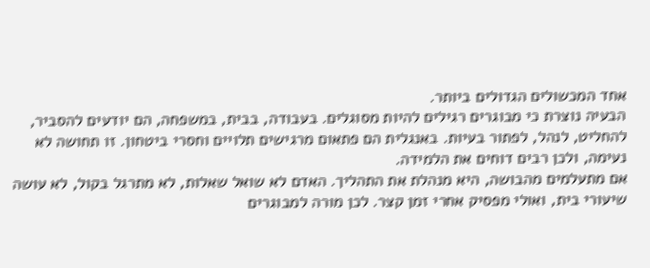אחד המכשולים הגדולים ביותר.
הבעיה נוצרת כי מבוגרים רגילים להיות מסוגלים. בעבודה, בבית, במשפחה, הם יודעים להסביר, להחליט, לנהל, לפתור בעיות. באנגלית הם פתאום מרגישים תלויים וחסרי ביטחון. זו תחושה לא נעימה, ולכן רבים דוחים את הלמידה.
אם מתעלמים מהבושה, היא מנהלת את התהליך. האדם לא שואל שאלות, לא מתרגל בקול, לא עושה שיעורי בית, ואולי מפסיק אחרי זמן קצר. לכן מורה למבוגרים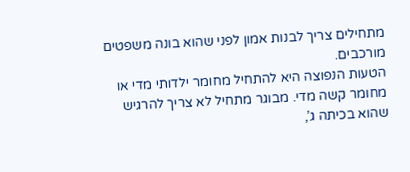מתחילים צריך לבנות אמון לפני שהוא בונה משפטים מורכבים.
הטעות הנפוצה היא להתחיל מחומר ילדותי מדי או מחומר קשה מדי. מבוגר מתחיל לא צריך להרגיש שהוא בכיתה ג’,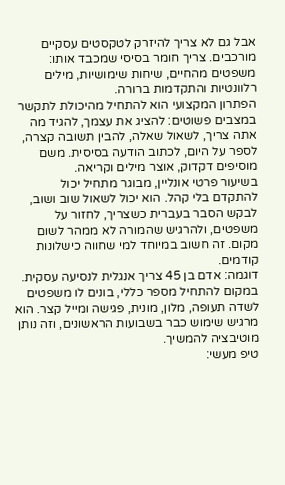אבל גם לא צריך להיזרק לטקסטים עסקיים מורכבים. צריך חומר בסיסי שמכבד אותו: משפטים מהחיים, שיחות שימושיות, מילים רלוונטיות והתקדמות ברורה.
הפתרון המקצועי הוא להתחיל מהיכולת לתקשר במצבים פשוטים: להציג את עצמך, להגיד מה אתה צריך, לשאול שאלה, להבין תשובה קצרה, לספר על היום, לכתוב הודעה בסיסית. משם מוסיפים דקדוק, אוצר מילים וקריאה.
בשיעור פרטי אונליין, מבוגר מתחיל יכול להתקדם בלי קהל. הוא יכול לשאול שוב ושוב, לבקש הסבר בעברית כשצריך, לחזור על משפטים, ולהרגיש שהמורה לא ממהר לשום מקום. זה חשוב במיוחד למי שחווה כישלונות קודמים.
דוגמה: אדם בן 45 צריך אנגלית לנסיעה עסקית. במקום להתחיל מספר כללי, בונים לו משפטים לשדה תעופה, מלון, מונית, פגישה ומייל קצר. הוא מרגיש שימוש כבר בשבועות הראשונים, וזה נותן מוטיבציה להמשיך.
טיפ מעשי: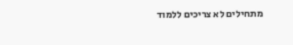מתחילים לא צריכים ללמוד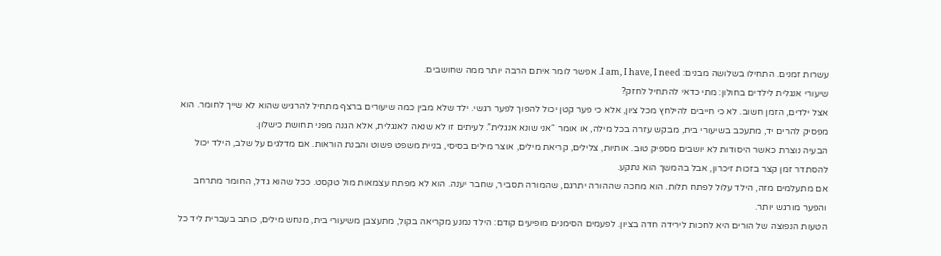עשרות זמנים. התחילו בשלושה מבנים: I am, I have, I need. אפשר לומר איתם הרבה יותר ממה שחושבים.
שיעורי אנגלית לילדים בחולון: מתי כדאי להתחיל לחזק?
אצל ילדים, הזמן חשוב. לא כי חייבים להילחץ מכל ציון, אלא כי פער קטן יכול להפוך לפער רגשי. ילד שלא מבין כמה שיעורים ברצף מתחיל להרגיש שהוא לא שייך לחומר. הוא מפסיק להרים יד, מתעכב בשיעורי בית, מבקש עזרה בכל מילה, או אומר “אני שונא אנגלית”. לעיתים זו לא שנאה לאנגלית, אלא הגנה מפני תחושת כישלון.
הבעיה נוצרת כאשר היסודות לא יושבים מספיק טוב. אותיות, צלילים, קריאת מילים, אוצר מילים בסיסי, בניית משפט פשוט והבנת הוראות. אם מדלגים על שלב, הילד יכול להסתדר זמן קצר בזכות זיכרון, אבל בהמשך הוא נתקע.
אם מתעלמים מזה, הילד עלול לפתח תלות. הוא מחכה שההורה יתרגם, שהמורה תסביר, שחבר יענה. הוא לא מפתח עצמאות מול טקסט. ככל שהוא גדל, החומר מתרחב והפער מורגש יותר.
הטעות הנפוצה של הורים היא לחכות לירידה חדה בציון. לפעמים הסימנים מופיעים קודם: הילד נמנע מקריאה בקול, מתעצבן משיעורי בית, מנחש מילים, כותב בעברית ליד כל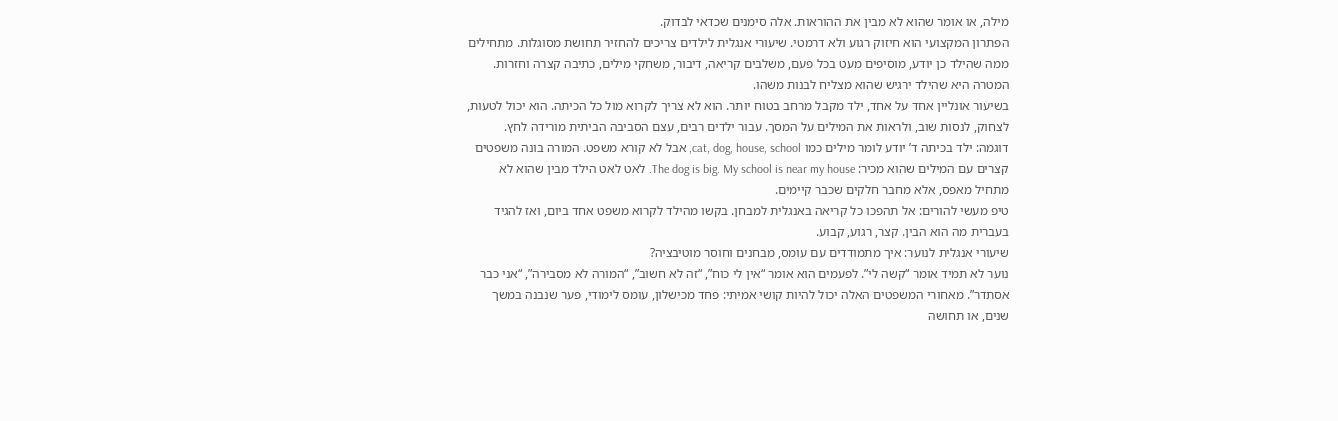מילה, או אומר שהוא לא מבין את ההוראות. אלה סימנים שכדאי לבדוק.
הפתרון המקצועי הוא חיזוק רגוע ולא דרמטי. שיעורי אנגלית לילדים צריכים להחזיר תחושת מסוגלות. מתחילים ממה שהילד כן יודע, מוסיפים מעט בכל פעם, משלבים קריאה, דיבור, משחקי מילים, כתיבה קצרה וחזרות. המטרה היא שהילד ירגיש שהוא מצליח לבנות משהו.
בשיעור אונליין אחד על אחד, ילד מקבל מרחב בטוח יותר. הוא לא צריך לקרוא מול כל הכיתה. הוא יכול לטעות, לצחוק, לנסות שוב, ולראות את המילים על המסך. עבור ילדים רבים, עצם הסביבה הביתית מורידה לחץ.
דוגמה: ילד בכיתה ד’ יודע לומר מילים כמו cat, dog, house, school, אבל לא קורא משפט. המורה בונה משפטים קצרים עם המילים שהוא מכיר: The dog is big. My school is near my house. לאט לאט הילד מבין שהוא לא מתחיל מאפס, אלא מחבר חלקים שכבר קיימים.
טיפ מעשי להורים: אל תהפכו כל קריאה באנגלית למבחן. בקשו מהילד לקרוא משפט אחד ביום, ואז להגיד בעברית מה הוא הבין. קצר, רגוע, קבוע.
שיעורי אנגלית לנוער: איך מתמודדים עם עומס, מבחנים וחוסר מוטיבציה?
נוער לא תמיד אומר “קשה לי”. לפעמים הוא אומר “אין לי כוח”, “זה לא חשוב”, “המורה לא מסבירה”, “אני כבר אסתדר”. מאחורי המשפטים האלה יכול להיות קושי אמיתי: פחד מכישלון, עומס לימודי, פער שנבנה במשך שנים, או תחושה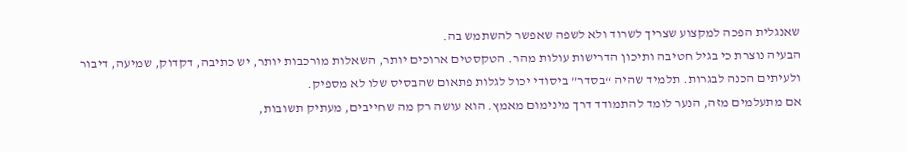שאנגלית הפכה למקצוע שצריך לשרוד ולא לשפה שאפשר להשתמש בה.
הבעיה נוצרת כי בגיל חטיבה ותיכון הדרישות עולות מהר. הטקסטים ארוכים יותר, השאלות מורכבות יותר, יש כתיבה, דקדוק, שמיעה, דיבור ולעיתים הכנה לבגרות. תלמיד שהיה “בסדר” ביסודי יכול לגלות פתאום שהבסיס שלו לא מספיק.
אם מתעלמים מזה, הנער לומד להתמודד דרך מינימום מאמץ. הוא עושה רק מה שחייבים, מעתיק תשובות,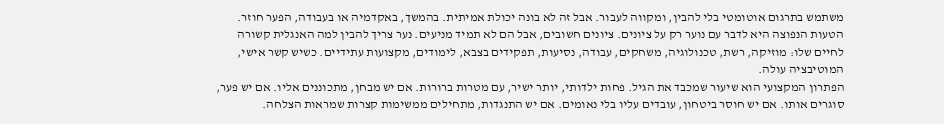משתמש בתרגום אוטומטי בלי להבין, ומקווה לעבור. אבל זה לא בונה יכולת אמיתית. בהמשך, באקדמיה או בעבודה, הפער חוזר.
הטעות הנפוצה היא לדבר עם נוער רק על ציונים. ציונים חשובים, אבל הם לא תמיד מניעים. נער צריך להבין למה האנגלית קשורה לחיים שלו: מוזיקה, רשת, טכנולוגיה, משחקים, עבודה, נסיעות, תפקידים בצבא, לימודים, מקצועות עתידיים. כשיש קשר אישי, המוטיבציה עולה.
הפתרון המקצועי הוא שיעור שמכבד את הגיל. פחות ילדותי, יותר ישיר, עם מטרות ברורות. אם יש מבחן, מתכוננים אליו. אם יש פער, סוגרים אותו. אם יש חוסר ביטחון, עובדים עליו בלי נאומים. אם יש התנגדות, מתחילים ממשימות קצרות שמראות הצלחה.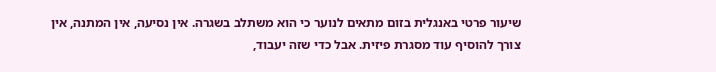שיעור פרטי באנגלית בזום מתאים לנוער כי הוא משתלב בשגרה. אין נסיעה, אין המתנה, אין צורך להוסיף עוד מסגרת פיזית. אבל כדי שזה יעבוד,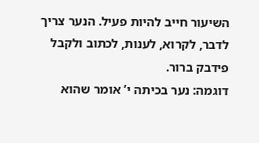השיעור חייב להיות פעיל. הנער צריך לדבר, לקרוא, לענות, לכתוב ולקבל פידבק ברור.
דוגמה: נער בכיתה י’ אומר שהוא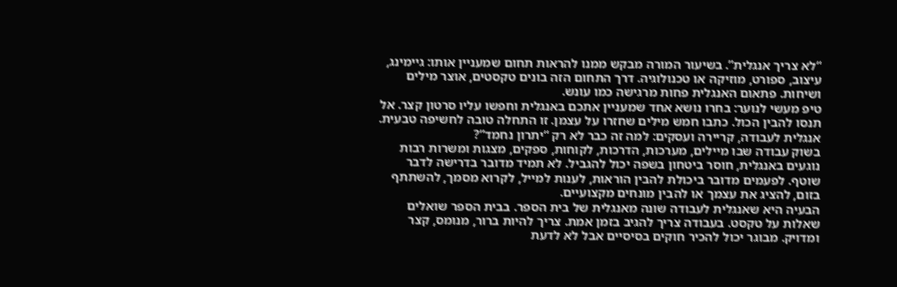“לא צריך אנגלית”. בשיעור המורה מבקש ממנו להראות תחום שמעניין אותו: גיימינג, עיצוב, ספורט, מוזיקה או טכנולוגיה. דרך התחום הזה בונים טקסטים, אוצר מילים ושיחות. פתאום האנגלית פחות מרגישה כמו עונש.
טיפ מעשי לנוער: בחרו נושא אחד שמעניין אתכם באנגלית וחפשו עליו סרטון קצר. אל תנסו להבין הכול. כתבו חמש מילים שחזרו על עצמן. זו התחלה טובה לחשיפה טבעית.
אנגלית לעבודה, קריירה ועסקים: למה זה כבר לא רק “יתרון נחמד”?
בשוק עבודה שבו מיילים, מערכות, הדרכות, לקוחות, ספקים, מצגות ומשרות רבות נוגעים באנגלית, חוסר ביטחון בשפה יכול להגביל. לא תמיד מדובר בדרישה לדבר שוטף. לפעמים מדובר ביכולת להבין הוראות, לענות למייל, לקרוא מסמך, להשתתף בזום, להציג את עצמך או להבין מונחים מקצועיים.
הבעיה היא שאנגלית לעבודה שונה מאנגלית של בית הספר. בבית הספר שואלים שאלות על טקסט. בעבודה צריך להגיב בזמן אמת. צריך להיות ברור, מנומס, קצר ומדויק. מבוגר יכול להכיר חוקים בסיסיים אבל לא לדעת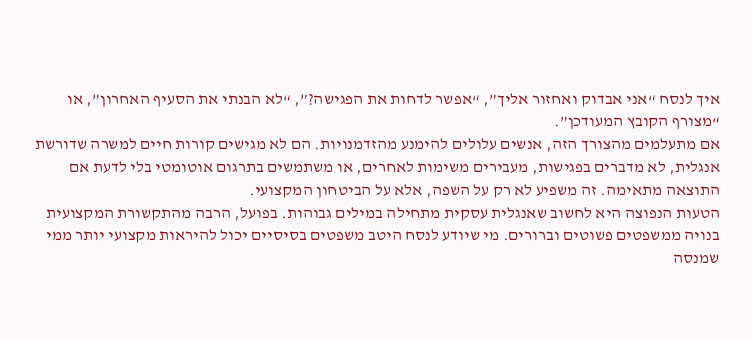איך לנסח “אני אבדוק ואחזור אליך”, “אפשר לדחות את הפגישה?”, “לא הבנתי את הסעיף האחרון”, או “מצורף הקובץ המעודכן”.
אם מתעלמים מהצורך הזה, אנשים עלולים להימנע מהזדמנויות. הם לא מגישים קורות חיים למשרה שדורשת אנגלית, לא מדברים בפגישות, מעבירים משימות לאחרים, או משתמשים בתרגום אוטומטי בלי לדעת אם התוצאה מתאימה. זה משפיע לא רק על השפה, אלא על הביטחון המקצועי.
הטעות הנפוצה היא לחשוב שאנגלית עסקית מתחילה במילים גבוהות. בפועל, הרבה מהתקשורת המקצועית בנויה ממשפטים פשוטים וברורים. מי שיודע לנסח היטב משפטים בסיסיים יכול להיראות מקצועי יותר ממי שמנסה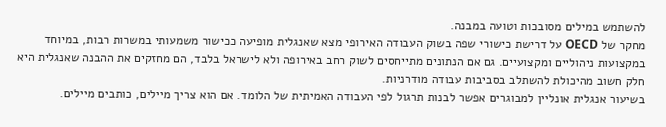להשתמש במילים מסובכות וטועה במבנה.
מחקר של OECD על דרישת כישורי שפה בשוק העבודה האירופי מצא שאנגלית מופיעה ככישור משמעותי במשרות רבות, במיוחד במקצועות ניהוליים ומקצועיים. גם אם הנתונים מתייחסים לשוק רחב באירופה ולא לישראל בלבד, הם מחזקים את ההבנה שאנגלית היא חלק חשוב מהיכולת להשתלב בסביבות עבודה מודרניות.
בשיעור אנגלית אונליין למבוגרים אפשר לבנות תרגול לפי העבודה האמיתית של הלומד. אם הוא צריך מיילים, כותבים מיילים.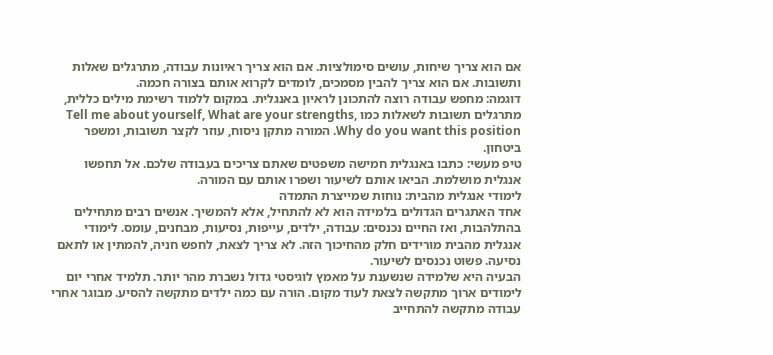אם הוא צריך שיחות, עושים סימולציות. אם הוא צריך ראיונות עבודה, מתרגלים שאלות ותשובות. אם הוא צריך להבין מסמכים, לומדים לקרוא אותם בצורה חכמה.
דוגמה: מחפש עבודה רוצה להתכונן לראיון באנגלית. במקום ללמוד רשימת מילים כללית, מתרגלים תשובות לשאלות כמו Tell me about yourself, What are your strengths, Why do you want this position. המורה מתקן ניסוח, עוזר לקצר תשובות, ומשפר ביטחון.
טיפ מעשי: כתבו באנגלית חמישה משפטים שאתם צריכים בעבודה שלכם. אל תחפשו אנגלית מושלמת. הביאו אותם לשיעור ושפרו אותם עם המורה.
לימודי אנגלית מהבית: נוחות שמייצרת התמדה
אחד האתגרים הגדולים בלמידה הוא לא להתחיל, אלא להמשיך. אנשים רבים מתחילים בהתלהבות, ואז החיים נכנסים: עבודה, ילדים, עייפות, נסיעות, מבחנים, עומס. לימודי אנגלית מהבית מורידים חלק מהחיכוך הזה. לא צריך לצאת, לחפש חניה, להמתין או לתאם נסיעה. פשוט נכנסים לשיעור.
הבעיה היא שלמידה שנשענת על מאמץ לוגיסטי גדול נשברת מהר יותר. תלמיד אחרי יום לימודים ארוך מתקשה לצאת לעוד מקום. הורה עם כמה ילדים מתקשה להסיע. מבוגר אחרי עבודה מתקשה להתחייב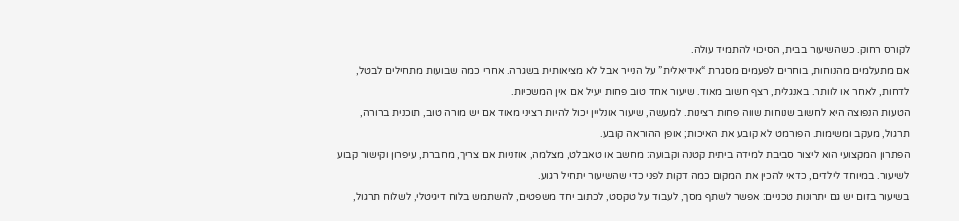לקורס רחוק. כשהשיעור בבית, הסיכוי להתמיד עולה.
אם מתעלמים מהנוחות, בוחרים לפעמים מסגרת “אידיאלית” על הנייר אבל לא מציאותית בשגרה. אחרי כמה שבועות מתחילים לבטל, לדחות, לאחר או לוותר. באנגלית, רצף חשוב מאוד. שיעור אחד טוב פחות יעיל אם אין המשכיות.
הטעות הנפוצה היא לחשוב שנוחות שווה פחות רצינות. למעשה, שיעור אונליין יכול להיות רציני מאוד אם יש מורה טוב, תוכנית ברורה, תרגול, מעקב ומשימות. הפורמט לא קובע את האיכות; אופן ההוראה קובע.
הפתרון המקצועי הוא ליצור סביבת למידה ביתית קטנה וקבועה: מחשב או טאבלט, מצלמה, אוזניות אם צריך, מחברת, עיפרון וקישור קבוע לשיעור. במיוחד לילדים, כדאי להכין את המקום כמה דקות לפני כדי שהשיעור יתחיל רגוע.
בשיעור בזום יש גם יתרונות טכניים: אפשר לשתף מסך, לעבוד על טקסט, לכתוב יחד משפטים, להשתמש בלוח דיגיטלי, לשלוח תרגול,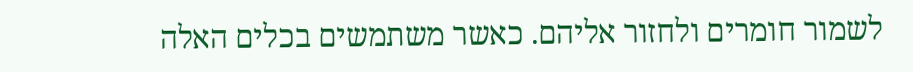לשמור חומרים ולחזור אליהם. כאשר משתמשים בכלים האלה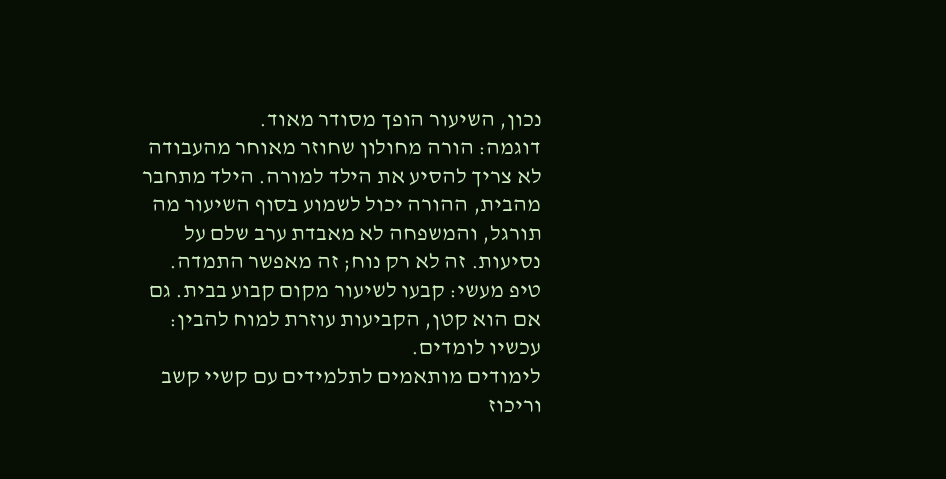נכון, השיעור הופך מסודר מאוד.
דוגמה: הורה מחולון שחוזר מאוחר מהעבודה לא צריך להסיע את הילד למורה. הילד מתחבר מהבית, ההורה יכול לשמוע בסוף השיעור מה תורגל, והמשפחה לא מאבדת ערב שלם על נסיעות. זה לא רק נוח; זה מאפשר התמדה.
טיפ מעשי: קבעו לשיעור מקום קבוע בבית. גם אם הוא קטן, הקביעות עוזרת למוח להבין: עכשיו לומדים.
לימודים מותאמים לתלמידים עם קשיי קשב וריכוז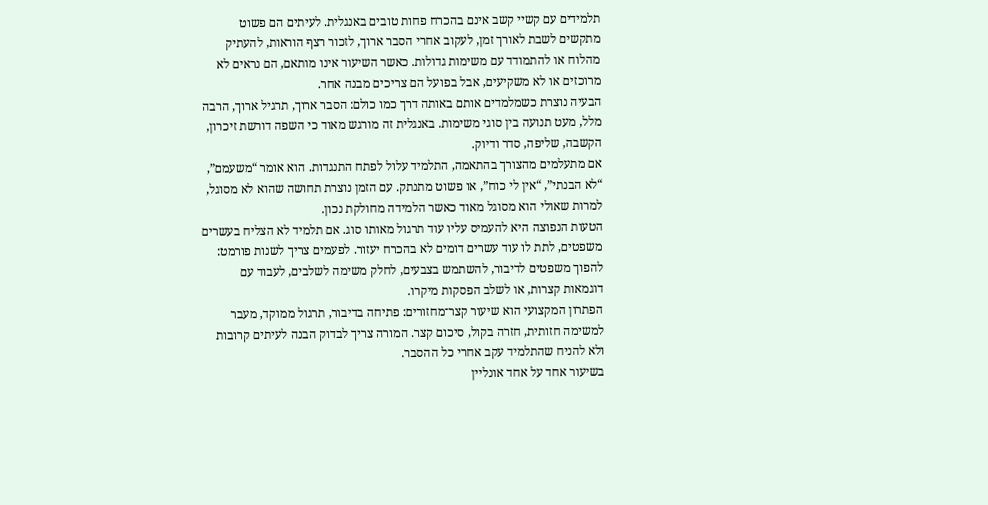תלמידים עם קשיי קשב אינם בהכרח פחות טובים באנגלית. לעיתים הם פשוט מתקשים לשבת לאורך זמן, לעקוב אחרי הסבר ארוך, לזכור רצף הוראות, להעתיק מהלוח או להתמודד עם משימות גדולות. כאשר השיעור אינו מותאם, הם נראים לא מרוכזים או לא משקיעים, אבל בפועל הם צריכים מבנה אחר.
הבעיה נוצרת כשמלמדים אותם באותה דרך כמו כולם: הסבר ארוך, תרגיל ארוך, הרבה מלל, מעט תנועה בין סוגי משימות. באנגלית זה מורגש מאוד כי השפה דורשת זיכרון, הקשבה, שליפה, סדר ודיוק.
אם מתעלמים מהצורך בהתאמה, התלמיד עלול לפתח התנגדות. הוא אומר “משעמם”, “לא הבנתי”, “אין לי כוח”, או פשוט מתנתק. עם הזמן נוצרת תחושה שהוא לא מסוגל, למרות שאולי הוא מסוגל מאוד כאשר הלמידה מחולקת נכון.
הטעות הנפוצה היא להעמיס עליו עוד תרגול מאותו סוג. אם תלמיד לא הצליח בעשרים משפטים, לתת לו עוד עשרים דומים לא בהכרח יעזור. לפעמים צריך לשנות פורמט: להפוך משפטים לדיבור, להשתמש בצבעים, לחלק משימה לשלבים, לעבוד עם דוגמאות קצרות, או לשלב הפסקות מיקרו.
הפתרון המקצועי הוא שיעור קצר־מחזורים: פתיחה בדיבור, תרגול ממוקד, מעבר למשימה חזותית, חזרה בקול, סיכום קצר. המורה צריך לבדוק הבנה לעיתים קרובות ולא להניח שהתלמיד עקב אחרי כל ההסבר.
בשיעור אחד על אחד אונליין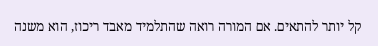קל יותר להתאים. אם המורה רואה שהתלמיד מאבד ריכוז, הוא משנה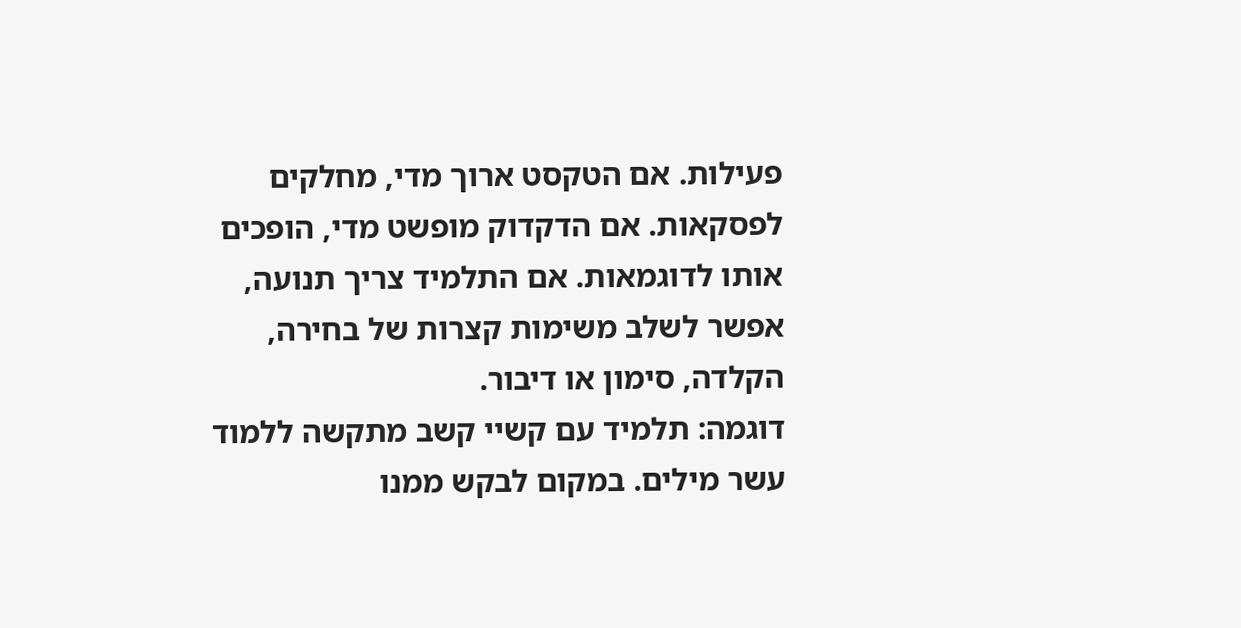פעילות. אם הטקסט ארוך מדי, מחלקים לפסקאות. אם הדקדוק מופשט מדי, הופכים אותו לדוגמאות. אם התלמיד צריך תנועה, אפשר לשלב משימות קצרות של בחירה, הקלדה, סימון או דיבור.
דוגמה: תלמיד עם קשיי קשב מתקשה ללמוד עשר מילים. במקום לבקש ממנו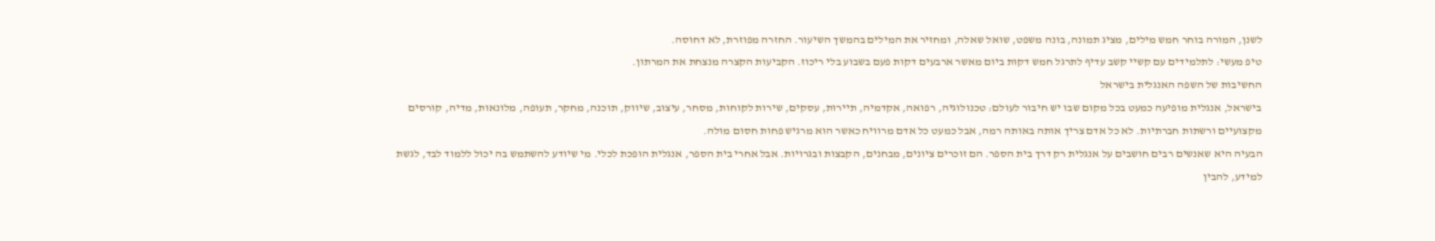לשנן, המורה בוחר חמש מילים, מציג תמונה, בונה משפט, שואל שאלה, ומחזיר את המילים בהמשך השיעור. החזרה מפוזרת, לא דחוסה.
טיפ מעשי: לתלמידים עם קשיי קשב עדיף לתרגל חמש דקות ביום מאשר ארבעים דקות פעם בשבוע בלי ריכוז. הקביעות הקצרה מנצחת את המרתון.
החשיבות של השפה האנגלית בישראל
בישראל, אנגלית מופיעה כמעט בכל מקום שבו יש חיבור לעולם: טכנולוגיה, רפואה, אקדמיה, תיירות, עסקים, שירות לקוחות, מסחר, עיצוב, שיווק, תוכנה, מחקר, תעופה, מלונאות, מדיה, קורסים מקצועיים ורשתות חברתיות. לא כל אדם צריך אותה באותה רמה, אבל כמעט כל אדם מרוויח כאשר הוא מרגיש פחות חסום מולה.
הבעיה היא שאנשים רבים חושבים על אנגלית רק דרך בית הספר. הם זוכרים ציונים, מבחנים, הקבצות ובגרויות. אבל אחרי בית הספר, אנגלית הופכת לכלי. מי שיודע להשתמש בה יכול ללמוד לבד, לגשת למידע, להבין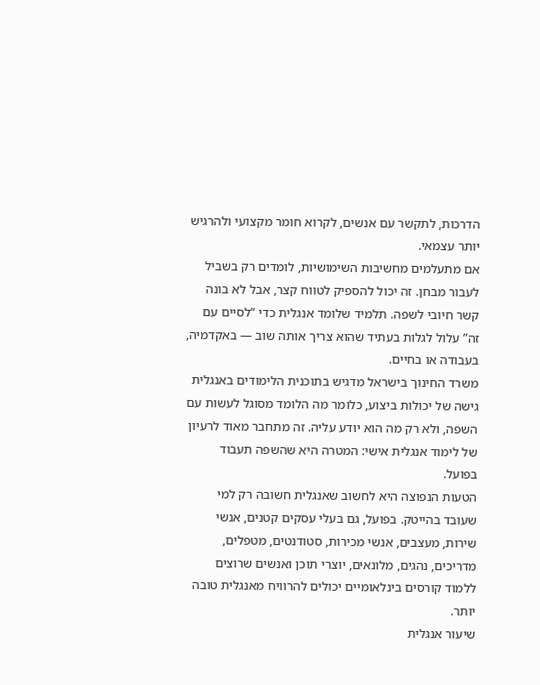הדרכות, לתקשר עם אנשים, לקרוא חומר מקצועי ולהרגיש יותר עצמאי.
אם מתעלמים מחשיבות השימושיות, לומדים רק בשביל לעבור מבחן. זה יכול להספיק לטווח קצר, אבל לא בונה קשר חיובי לשפה. תלמיד שלומד אנגלית כדי “לסיים עם זה” עלול לגלות בעתיד שהוא צריך אותה שוב — באקדמיה, בעבודה או בחיים.
משרד החינוך בישראל מדגיש בתוכנית הלימודים באנגלית גישה של יכולות ביצוע, כלומר מה הלומד מסוגל לעשות עם השפה, ולא רק מה הוא יודע עליה. זה מתחבר מאוד לרעיון של לימוד אנגלית אישי: המטרה היא שהשפה תעבוד בפועל.
הטעות הנפוצה היא לחשוב שאנגלית חשובה רק למי שעובד בהייטק. בפועל, גם בעלי עסקים קטנים, אנשי שירות, מעצבים, אנשי מכירות, סטודנטים, מטפלים, מדריכים, נהגים, מלונאים, יוצרי תוכן ואנשים שרוצים ללמוד קורסים בינלאומיים יכולים להרוויח מאנגלית טובה יותר.
שיעור אנגלית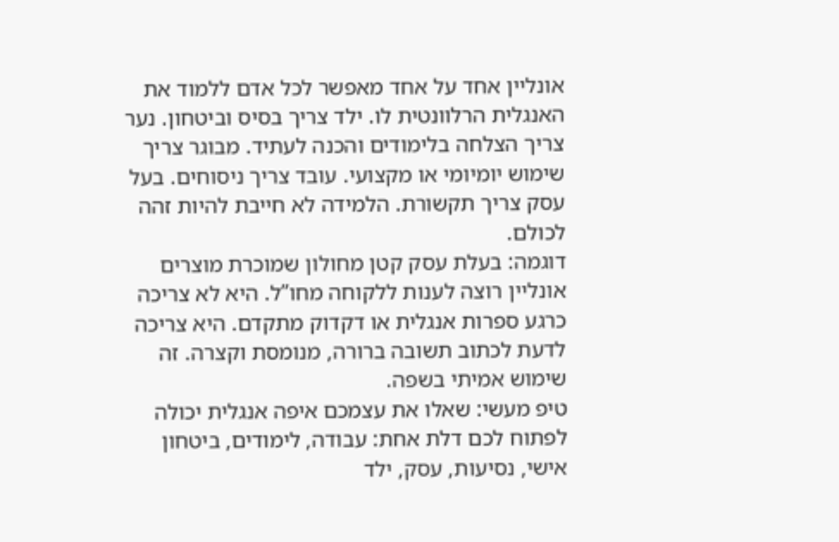אונליין אחד על אחד מאפשר לכל אדם ללמוד את האנגלית הרלוונטית לו. ילד צריך בסיס וביטחון. נער צריך הצלחה בלימודים והכנה לעתיד. מבוגר צריך שימוש יומיומי או מקצועי. עובד צריך ניסוחים. בעל עסק צריך תקשורת. הלמידה לא חייבת להיות זהה לכולם.
דוגמה: בעלת עסק קטן מחולון שמוכרת מוצרים אונליין רוצה לענות ללקוחה מחו”ל. היא לא צריכה כרגע ספרות אנגלית או דקדוק מתקדם. היא צריכה לדעת לכתוב תשובה ברורה, מנומסת וקצרה. זה שימוש אמיתי בשפה.
טיפ מעשי: שאלו את עצמכם איפה אנגלית יכולה לפתוח לכם דלת אחת: עבודה, לימודים, ביטחון אישי, נסיעות, עסק, ילד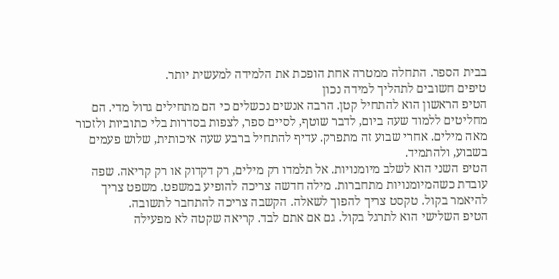בבית הספר. התחלה ממטרה אחת הופכת את הלמידה למעשית יותר.
טיפים חשובים לתהליך למידה נכון
הטיפ הראשון הוא להתחיל קטן. הרבה אנשים נכשלים כי הם מתחילים גדול מדי. הם מחליטים ללמוד שעה ביום, לדבר שוטף, לסיים ספר, לצפות בסדרות בלי כתוביות ולזכור מאה מילים. אחרי שבוע זה מתפרק. עדיף להתחיל ברבע שעה איכותית, שלוש פעמים בשבוע, ולהתמיד.
הטיפ השני הוא לשלב מיומנויות. אל תלמדו רק מילים, רק דקדוק או רק קריאה. שפה עובדת כשהמיומנויות מתחברות. מילה חדשה צריכה להופיע במשפט. משפט צריך להיאמר בקול. טקסט צריך להפוך לשאלה. הקשבה צריכה להתחבר לתשובה.
הטיפ השלישי הוא לתרגל בקול. גם אם אתם לבד. קריאה שקטה לא מפעילה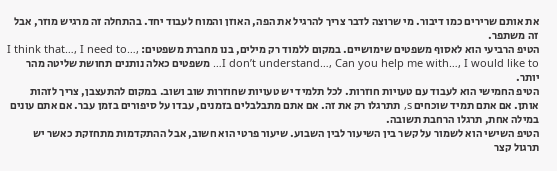את אותם שרירים כמו דיבור. מי שרוצה לדבר צריך להרגיל את הפה, האוזן והמוח לעבוד יחד. בהתחלה זה מרגיש מוזר, אבל זה משתפר.
הטיפ הרביעי הוא לאסוף משפטים שימושיים. במקום ללמוד רק מילים, בנו מחברת משפטים: I think that…, I need to…, I don’t understand…, Can you help me with…, I would like to… משפטים כאלה נותנים תחושת שליטה מהר יותר.
הטיפ החמישי הוא לעבוד עם טעויות חוזרות. לכל תלמיד יש טעויות שחוזרות שוב ושוב. במקום להתעצבן, צריך לזהות אותן. אם אתם תמיד שוכחים s, תתרגלו רק את זה. אם אתם מתבלבלים בזמנים, עבדו על סיפורים בזמן עבר. אם אתם עונים במילה אחת, תרגלו הרחבת תשובה.
הטיפ השישי הוא לשמור על קשר בין השיעור לבין השבוע. שיעור פרטי הוא חשוב, אבל ההתקדמות מתחזקת כאשר יש תרגול קצר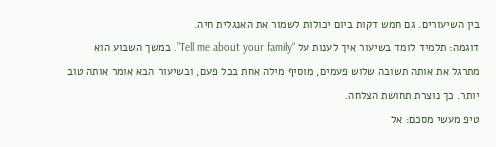בין השיעורים. גם חמש דקות ביום יכולות לשמור את האנגלית חיה.
דוגמה: תלמיד לומד בשיעור איך לענות על “Tell me about your family”. במשך השבוע הוא מתרגל את אותה תשובה שלוש פעמים, מוסיף מילה אחת בכל פעם, ובשיעור הבא אומר אותה טוב יותר. כך נוצרת תחושת הצלחה.
טיפ מעשי מסכם: אל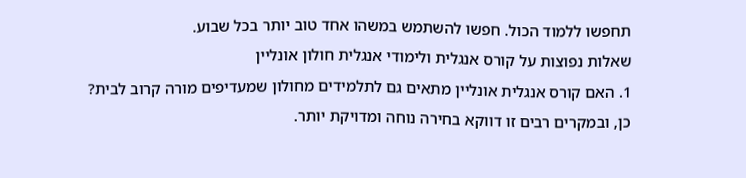תחפשו ללמוד הכול. חפשו להשתמש במשהו אחד טוב יותר בכל שבוע.
שאלות נפוצות על קורס אנגלית ולימודי אנגלית חולון אונליין
1. האם קורס אנגלית אונליין מתאים גם לתלמידים מחולון שמעדיפים מורה קרוב לבית?
כן, ובמקרים רבים זו דווקא בחירה נוחה ומדויקת יותר.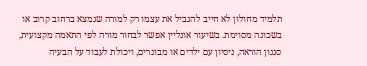תלמיד מחולון לא חייב להגביל את עצמו רק למורה שנמצא ברחוב קרוב או בשכונה מסוימת. בשיעור אונליין אפשר לבחור מורה לפי התאמה מקצועית, סגנון הוראה, ניסיון עם ילדים או מבוגרים, ויכולת לעבוד על הבעיה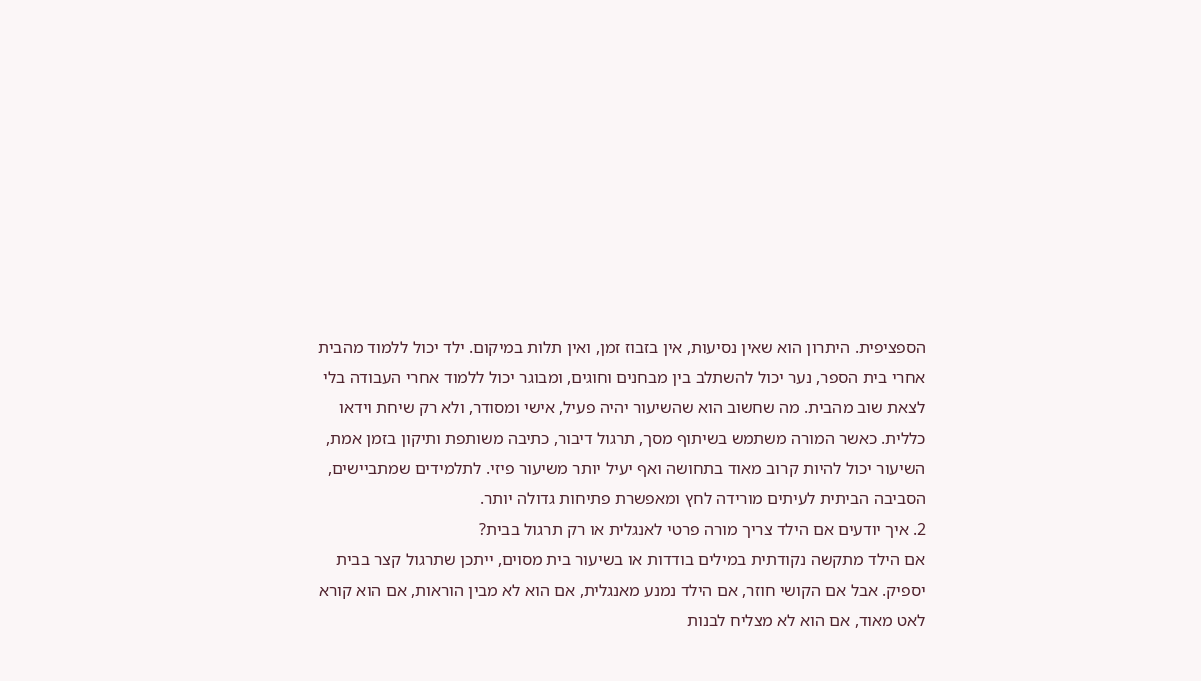הספציפית. היתרון הוא שאין נסיעות, אין בזבוז זמן, ואין תלות במיקום. ילד יכול ללמוד מהבית אחרי בית הספר, נער יכול להשתלב בין מבחנים וחוגים, ומבוגר יכול ללמוד אחרי העבודה בלי לצאת שוב מהבית. מה שחשוב הוא שהשיעור יהיה פעיל, אישי ומסודר, ולא רק שיחת וידאו כללית. כאשר המורה משתמש בשיתוף מסך, תרגול דיבור, כתיבה משותפת ותיקון בזמן אמת, השיעור יכול להיות קרוב מאוד בתחושה ואף יעיל יותר משיעור פיזי. לתלמידים שמתביישים, הסביבה הביתית לעיתים מורידה לחץ ומאפשרת פתיחות גדולה יותר.
2. איך יודעים אם הילד צריך מורה פרטי לאנגלית או רק תרגול בבית?
אם הילד מתקשה נקודתית במילים בודדות או בשיעור בית מסוים, ייתכן שתרגול קצר בבית יספיק. אבל אם הקושי חוזר, אם הילד נמנע מאנגלית, אם הוא לא מבין הוראות, אם הוא קורא לאט מאוד, אם הוא לא מצליח לבנות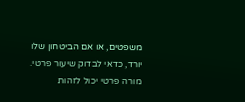משפטים, או אם הביטחון שלו יורד, כדאי לבדוק שיעור פרטי. מורה פרטי יכול לזהות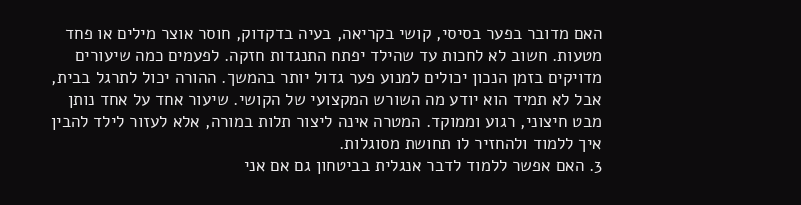האם מדובר בפער בסיסי, קושי בקריאה, בעיה בדקדוק, חוסר אוצר מילים או פחד מטעות. חשוב לא לחכות עד שהילד יפתח התנגדות חזקה. לפעמים כמה שיעורים מדויקים בזמן הנכון יכולים למנוע פער גדול יותר בהמשך. ההורה יכול לתרגל בבית, אבל לא תמיד הוא יודע מה השורש המקצועי של הקושי. שיעור אחד על אחד נותן מבט חיצוני, רגוע וממוקד. המטרה אינה ליצור תלות במורה, אלא לעזור לילד להבין איך ללמוד ולהחזיר לו תחושת מסוגלות.
3. האם אפשר ללמוד לדבר אנגלית בביטחון גם אם אני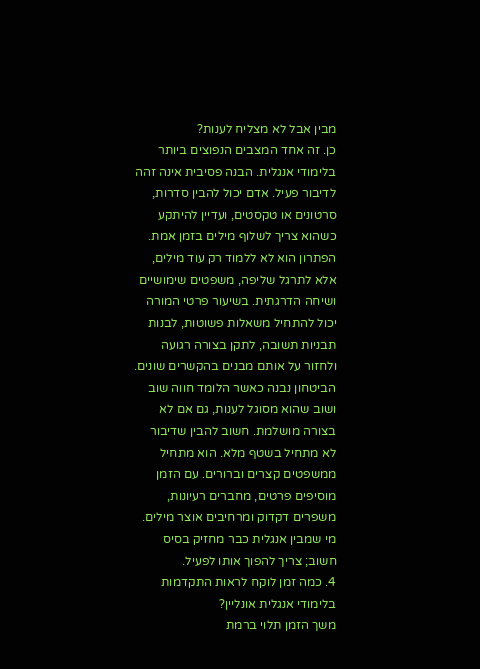מבין אבל לא מצליח לענות?
כן. זה אחד המצבים הנפוצים ביותר בלימודי אנגלית. הבנה פסיבית אינה זהה לדיבור פעיל. אדם יכול להבין סדרות, סרטונים או טקסטים, ועדיין להיתקע כשהוא צריך לשלוף מילים בזמן אמת. הפתרון הוא לא ללמוד רק עוד מילים, אלא לתרגל שליפה, משפטים שימושיים ושיחה הדרגתית. בשיעור פרטי המורה יכול להתחיל משאלות פשוטות, לבנות תבניות תשובה, לתקן בצורה רגועה ולחזור על אותם מבנים בהקשרים שונים. הביטחון נבנה כאשר הלומד חווה שוב ושוב שהוא מסוגל לענות, גם אם לא בצורה מושלמת. חשוב להבין שדיבור לא מתחיל בשטף מלא. הוא מתחיל ממשפטים קצרים וברורים. עם הזמן מוסיפים פרטים, מחברים רעיונות, משפרים דקדוק ומרחיבים אוצר מילים. מי שמבין אנגלית כבר מחזיק בסיס חשוב; צריך להפוך אותו לפעיל.
4. כמה זמן לוקח לראות התקדמות בלימודי אנגלית אונליין?
משך הזמן תלוי ברמת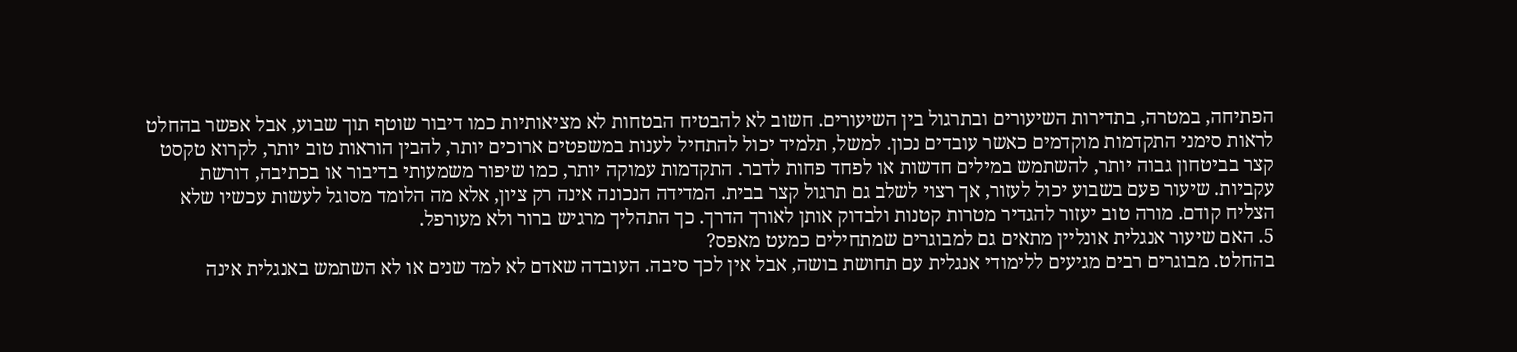הפתיחה, במטרה, בתדירות השיעורים ובתרגול בין השיעורים. חשוב לא להבטיח הבטחות לא מציאותיות כמו דיבור שוטף תוך שבוע, אבל אפשר בהחלט לראות סימני התקדמות מוקדמים כאשר עובדים נכון. למשל, תלמיד יכול להתחיל לענות במשפטים ארוכים יותר, להבין הוראות טוב יותר, לקרוא טקסט קצר בביטחון גבוה יותר, להשתמש במילים חדשות או לפחד פחות לדבר. התקדמות עמוקה יותר, כמו שיפור משמעותי בדיבור או בכתיבה, דורשת עקביות. שיעור פעם בשבוע יכול לעזור, אך רצוי לשלב גם תרגול קצר בבית. המדידה הנכונה אינה רק ציון, אלא מה הלומד מסוגל לעשות עכשיו שלא הצליח קודם. מורה טוב יעזור להגדיר מטרות קטנות ולבדוק אותן לאורך הדרך. כך התהליך מרגיש ברור ולא מעורפל.
5. האם שיעור אנגלית אונליין מתאים גם למבוגרים שמתחילים כמעט מאפס?
בהחלט. מבוגרים רבים מגיעים ללימודי אנגלית עם תחושת בושה, אבל אין לכך סיבה. העובדה שאדם לא למד שנים או לא השתמש באנגלית אינה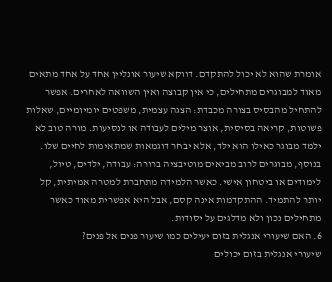אומרת שהוא לא יכול להתקדם. דווקא שיעור אונליין אחד על אחד מתאים מאוד למבוגרים מתחילים, כי אין קבוצה ואין השוואה לאחרים. אפשר להתחיל מהבסיס בצורה מכבדת: הצגה עצמית, משפטים יומיומיים, שאלות פשוטות, קריאה בסיסית, אוצר מילים לעבודה או לנסיעות. מורה טוב לא ילמד מבוגר כאילו הוא ילד, אלא יבחר דוגמאות שמתאימות לחיים שלו. בנוסף, מבוגרים לרוב מביאים מוטיבציה ברורה: עבודה, ילדים, טיול, לימודים או ביטחון אישי. כאשר הלמידה מתחברת למטרה אמיתית, קל יותר להתמיד. ההתקדמות אינה קסם, אבל היא אפשרית מאוד כאשר מתחילים נכון ולא מדלגים על יסודות.
6. האם שיעורי אנגלית בזום יעילים כמו שיעור פנים אל פנים?
שיעורי אנגלית בזום יכולים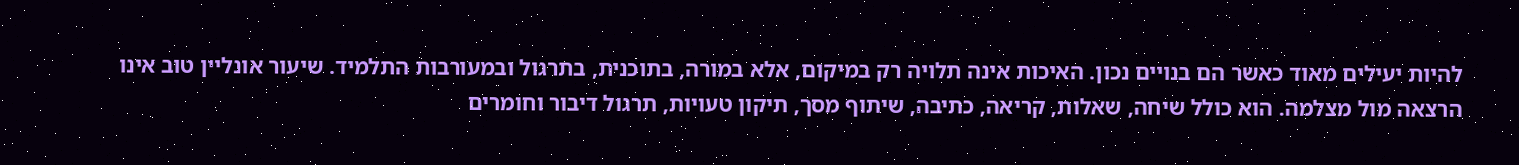להיות יעילים מאוד כאשר הם בנויים נכון. האיכות אינה תלויה רק במיקום, אלא במורה, בתוכנית, בתרגול ובמעורבות התלמיד. שיעור אונליין טוב אינו הרצאה מול מצלמה. הוא כולל שיחה, שאלות, קריאה, כתיבה, שיתוף מסך, תיקון טעויות, תרגול דיבור וחומרים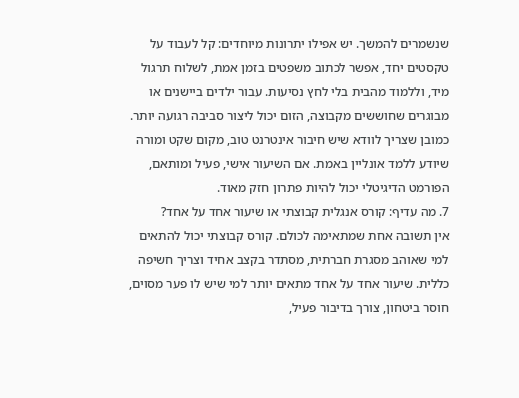שנשמרים להמשך. יש אפילו יתרונות מיוחדים: קל לעבוד על טקסטים יחד, אפשר לכתוב משפטים בזמן אמת, לשלוח תרגול מיד, וללמוד מהבית בלי לחץ נסיעות. עבור ילדים ביישנים או מבוגרים שחוששים מקבוצה, הזום יכול ליצור סביבה רגועה יותר. כמובן שצריך לוודא שיש חיבור אינטרנט טוב, מקום שקט ומורה שיודע ללמד אונליין באמת. אם השיעור אישי, פעיל ומותאם, הפורמט הדיגיטלי יכול להיות פתרון חזק מאוד.
7. מה עדיף: קורס אנגלית קבוצתי או שיעור אחד על אחד?
אין תשובה אחת שמתאימה לכולם. קורס קבוצתי יכול להתאים למי שאוהב מסגרת חברתית, מסתדר בקצב אחיד וצריך חשיפה כללית. שיעור אחד על אחד מתאים יותר למי שיש לו פער מסוים, חוסר ביטחון, צורך בדיבור פעיל,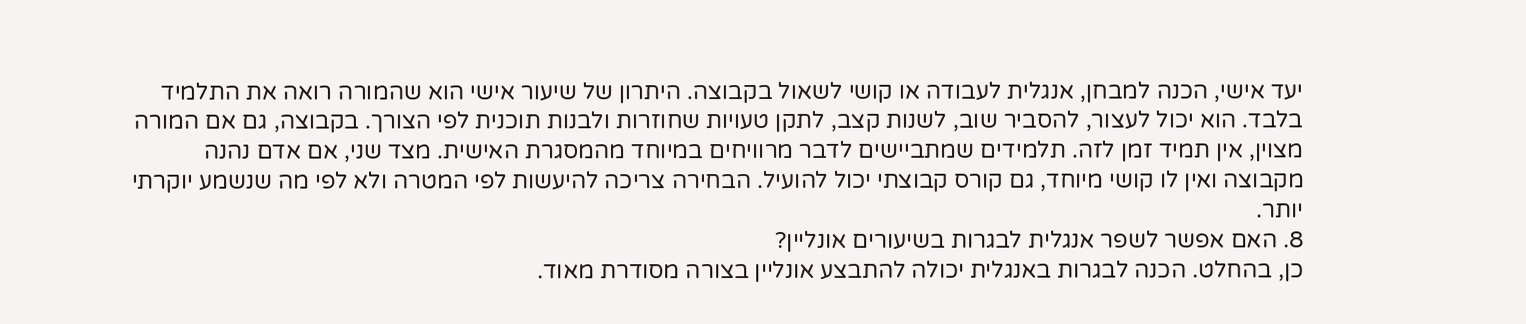יעד אישי, הכנה למבחן, אנגלית לעבודה או קושי לשאול בקבוצה. היתרון של שיעור אישי הוא שהמורה רואה את התלמיד בלבד. הוא יכול לעצור, להסביר שוב, לשנות קצב, לתקן טעויות שחוזרות ולבנות תוכנית לפי הצורך. בקבוצה, גם אם המורה מצוין, אין תמיד זמן לזה. תלמידים שמתביישים לדבר מרוויחים במיוחד מהמסגרת האישית. מצד שני, אם אדם נהנה מקבוצה ואין לו קושי מיוחד, גם קורס קבוצתי יכול להועיל. הבחירה צריכה להיעשות לפי המטרה ולא לפי מה שנשמע יוקרתי יותר.
8. האם אפשר לשפר אנגלית לבגרות בשיעורים אונליין?
כן, בהחלט. הכנה לבגרות באנגלית יכולה להתבצע אונליין בצורה מסודרת מאוד.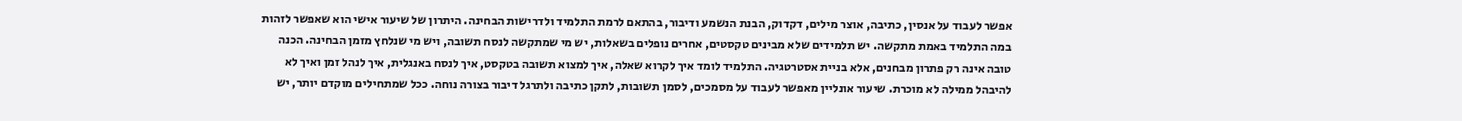אפשר לעבוד על אנסין, כתיבה, אוצר מילים, דקדוק, הבנת הנשמע ודיבור, בהתאם לרמת התלמיד ולדרישות הבחינה. היתרון של שיעור אישי הוא שאפשר לזהות במה התלמיד באמת מתקשה. יש תלמידים שלא מבינים טקסטים, אחרים נופלים בשאלות, יש מי שמתקשה לנסח תשובה, ויש מי שנלחץ מזמן הבחינה. הכנה טובה אינה רק פתרון מבחנים, אלא בניית אסטרטגיה. התלמיד לומד איך לקרוא שאלה, איך למצוא תשובה בטקסט, איך לנסח באנגלית, איך לנהל זמן ואיך לא להיבהל ממילה לא מוכרת. שיעור אונליין מאפשר לעבוד על מסמכים, לסמן תשובות, לתקן כתיבה ולתרגל דיבור בצורה נוחה. ככל שמתחילים מוקדם יותר, יש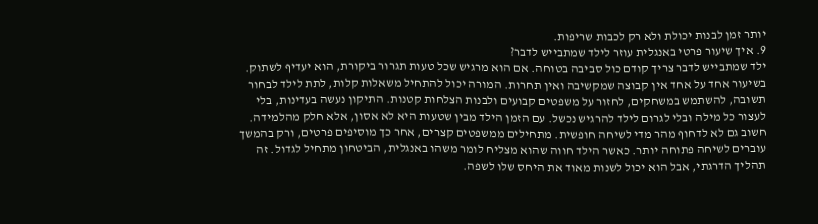יותר זמן לבנות יכולת ולא רק לכבות שריפות.
9. איך שיעור פרטי באנגלית עוזר לילד שמתבייש לדבר?
ילד שמתבייש לדבר צריך קודם כול סביבה בטוחה. אם הוא מרגיש שכל טעות תגרור ביקורת, הוא יעדיף לשתוק. בשיעור אחד על אחד אין קבוצה שמקשיבה ואין תחרות. המורה יכול להתחיל משאלות קלות, לתת לילד לבחור תשובה, להשתמש במשחקים, לחזור על משפטים קבועים ולבנות הצלחות קטנות. התיקון נעשה בעדינות, בלי לעצור כל מילה ובלי לגרום לילד להרגיש נכשל. עם הזמן הילד מבין שטעות היא לא אסון, אלא חלק מהלמידה. חשוב גם לא לדחוף מהר מדי לשיחה חופשית. מתחילים ממשפטים קצרים, אחר כך מוסיפים פרטים, ורק בהמשך עוברים לשיחה פתוחה יותר. כאשר הילד חווה שהוא מצליח לומר משהו באנגלית, הביטחון מתחיל לגדול. זה תהליך הדרגתי, אבל הוא יכול לשנות מאוד את היחס שלו לשפה.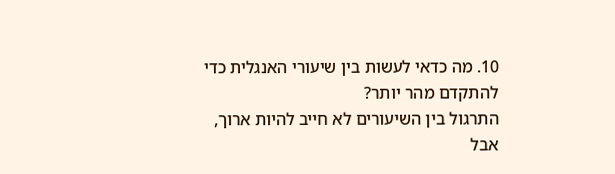10. מה כדאי לעשות בין שיעורי האנגלית כדי להתקדם מהר יותר?
התרגול בין השיעורים לא חייב להיות ארוך, אבל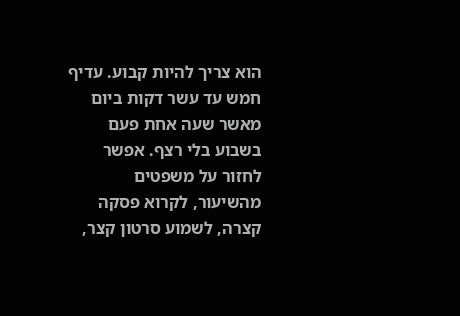הוא צריך להיות קבוע. עדיף חמש עד עשר דקות ביום מאשר שעה אחת פעם בשבוע בלי רצף. אפשר לחזור על משפטים מהשיעור, לקרוא פסקה קצרה, לשמוע סרטון קצר,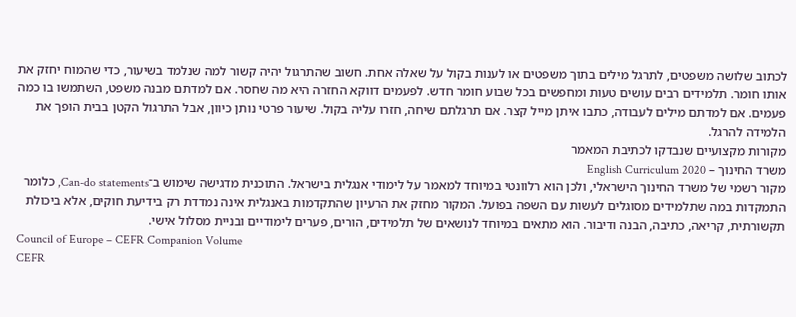לכתוב שלושה משפטים, לתרגל מילים בתוך משפטים או לענות בקול על שאלה אחת. חשוב שהתרגול יהיה קשור למה שנלמד בשיעור, כדי שהמוח יחזק את אותו חומר. תלמידים רבים עושים טעות ומחפשים בכל שבוע חומר חדש. לפעמים דווקא החזרה היא מה שחסר. אם למדתם מבנה משפט, השתמשו בו כמה פעמים. אם למדתם מילים לעבודה, כתבו איתן מייל קצר. אם תרגלתם שיחה, חזרו עליה בקול. שיעור פרטי נותן כיוון, אבל התרגול הקטן בבית הופך את הלמידה להרגל.
מקורות מקצועיים שנבדקו לכתיבת המאמר
משרד החינוך – English Curriculum 2020
מקור רשמי של משרד החינוך הישראלי, ולכן הוא רלוונטי במיוחד למאמר על לימודי אנגלית בישראל. התוכנית מדגישה שימוש ב־Can-do statements, כלומר התמקדות במה שתלמידים מסוגלים לעשות עם השפה בפועל. המקור מחזק את הרעיון שהתקדמות באנגלית אינה נמדדת רק בידיעת חוקים, אלא ביכולת תקשורתית, קריאה, כתיבה, הבנה ודיבור. הוא מתאים במיוחד לנושאים של תלמידים, הורים, פערים לימודיים ובניית מסלול אישי.
Council of Europe – CEFR Companion Volume
CEFR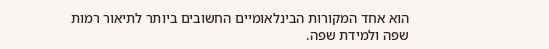הוא אחד המקורות הבינלאומיים החשובים ביותר לתיאור רמות שפה ולמידת שפה.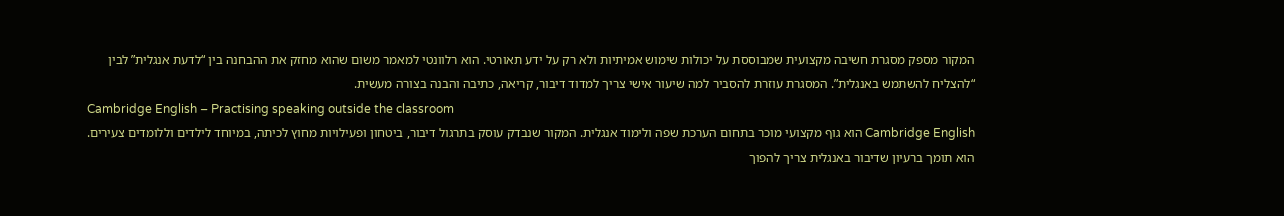המקור מספק מסגרת חשיבה מקצועית שמבוססת על יכולות שימוש אמיתיות ולא רק על ידע תאורטי. הוא רלוונטי למאמר משום שהוא מחזק את ההבחנה בין “לדעת אנגלית” לבין “להצליח להשתמש באנגלית”. המסגרת עוזרת להסביר למה שיעור אישי צריך למדוד דיבור, קריאה, כתיבה והבנה בצורה מעשית.
Cambridge English – Practising speaking outside the classroom
Cambridge English הוא גוף מקצועי מוכר בתחום הערכת שפה ולימוד אנגלית. המקור שנבדק עוסק בתרגול דיבור, ביטחון ופעילויות מחוץ לכיתה, במיוחד לילדים וללומדים צעירים. הוא תומך ברעיון שדיבור באנגלית צריך להפוך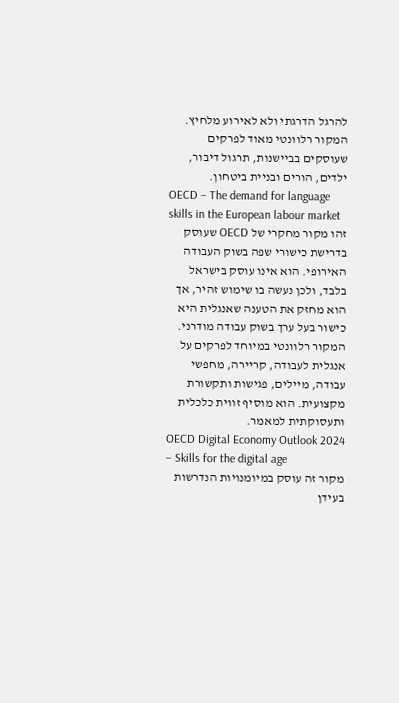להרגל הדרגתי ולא לאירוע מלחיץ. המקור רלוונטי מאוד לפרקים שעוסקים בביישנות, תרגול דיבור, ילדים, הורים ובניית ביטחון.
OECD – The demand for language skills in the European labour market
זהו מקור מחקרי של OECD שעוסק בדרישת כישורי שפה בשוק העבודה האירופי. הוא אינו עוסק בישראל בלבד, ולכן נעשה בו שימוש זהיר, אך הוא מחזק את הטענה שאנגלית היא כישור בעל ערך בשוק עבודה מודרני. המקור רלוונטי במיוחד לפרקים על אנגלית לעבודה, קריירה, מחפשי עבודה, מיילים, פגישות ותקשורת מקצועית. הוא מוסיף זווית כלכלית ותעסוקתית למאמר.
OECD Digital Economy Outlook 2024 – Skills for the digital age
מקור זה עוסק במיומנויות הנדרשות בעידן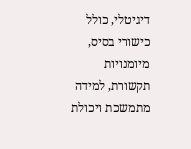דיגיטלי, כולל כישורי בסיס, מיומנויות תקשורת, למידה מתמשכת ויכולת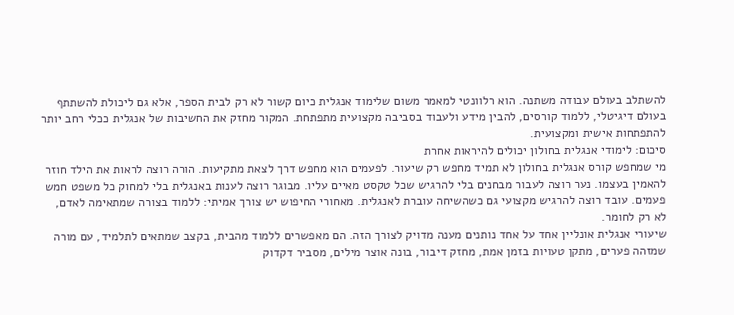להשתלב בעולם עבודה משתנה. הוא רלוונטי למאמר משום שלימוד אנגלית כיום קשור לא רק לבית הספר, אלא גם ליכולת להשתתף בעולם דיגיטלי, ללמוד קורסים, להבין מידע ולעבוד בסביבה מקצועית מתפתחת. המקור מחזק את החשיבות של אנגלית ככלי רחב יותר להתפתחות אישית ומקצועית.
סיכום: לימודי אנגלית בחולון יכולים להיראות אחרת
מי שמחפש קורס אנגלית בחולון לא תמיד מחפש רק שיעור. לפעמים הוא מחפש דרך לצאת מתקיעות. הורה רוצה לראות את הילד חוזר להאמין בעצמו. נער רוצה לעבור מבחנים בלי להרגיש שכל טקסט מאיים עליו. מבוגר רוצה לענות באנגלית בלי למחוק כל משפט חמש פעמים. עובד רוצה להרגיש מקצועי גם כשהשיחה עוברת לאנגלית. מאחורי החיפוש יש צורך אמיתי: ללמוד בצורה שמתאימה לאדם, לא רק לחומר.
שיעורי אנגלית אונליין אחד על אחד נותנים מענה מדויק לצורך הזה. הם מאפשרים ללמוד מהבית, בקצב שמתאים לתלמיד, עם מורה שמזהה פערים, מתקן טעויות בזמן אמת, מחזק דיבור, בונה אוצר מילים, מסביר דקדוק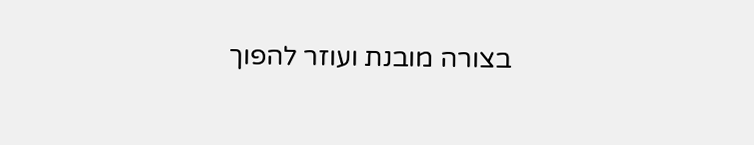בצורה מובנת ועוזר להפוך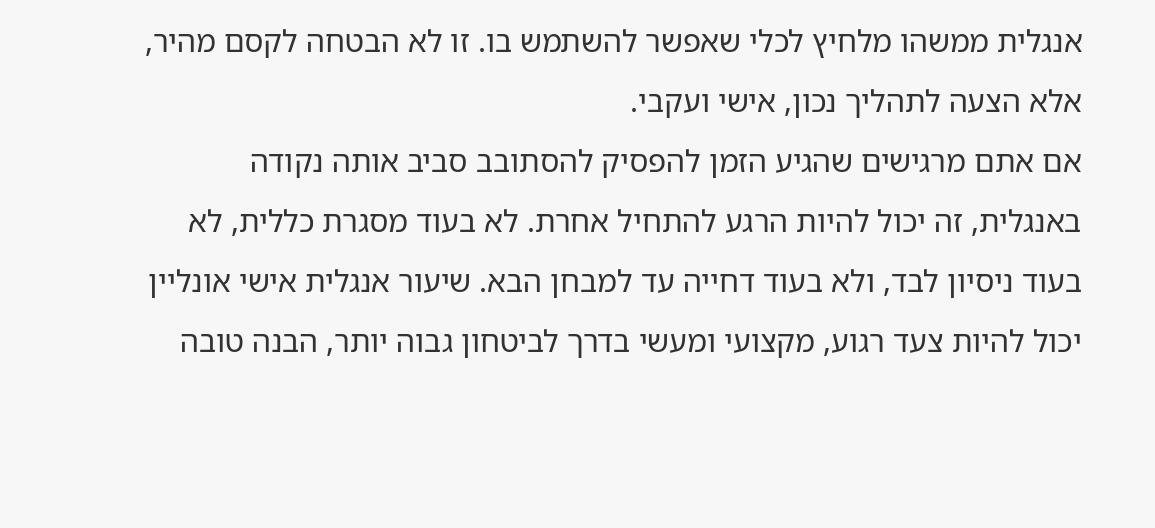אנגלית ממשהו מלחיץ לכלי שאפשר להשתמש בו. זו לא הבטחה לקסם מהיר, אלא הצעה לתהליך נכון, אישי ועקבי.
אם אתם מרגישים שהגיע הזמן להפסיק להסתובב סביב אותה נקודה באנגלית, זה יכול להיות הרגע להתחיל אחרת. לא בעוד מסגרת כללית, לא בעוד ניסיון לבד, ולא בעוד דחייה עד למבחן הבא. שיעור אנגלית אישי אונליין יכול להיות צעד רגוע, מקצועי ומעשי בדרך לביטחון גבוה יותר, הבנה טובה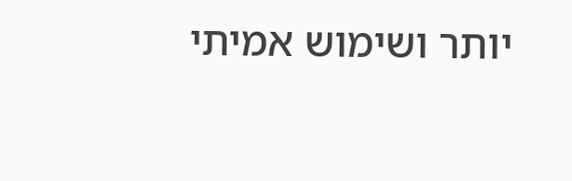יותר ושימוש אמיתי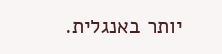יותר באנגלית.